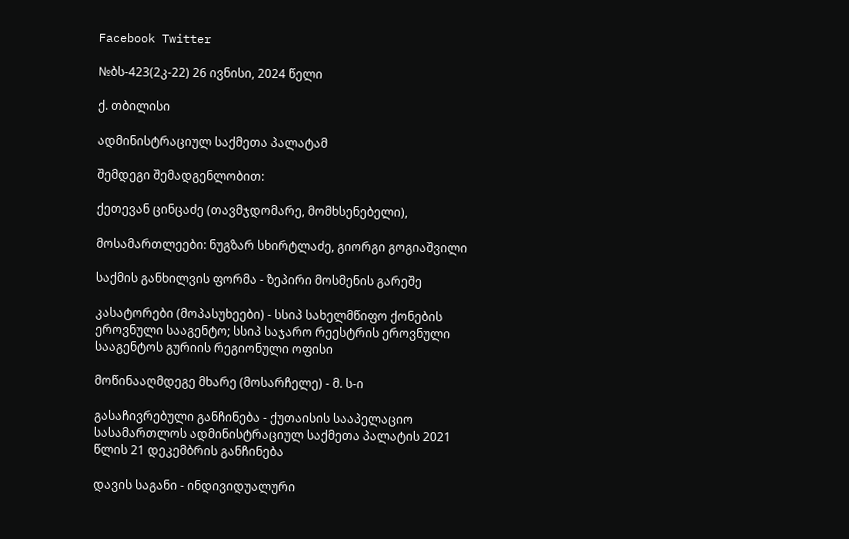Facebook Twitter

№ბს-423(2კ-22) 26 ივნისი, 2024 წელი

ქ. თბილისი

ადმინისტრაციულ საქმეთა პალატამ

შემდეგი შემადგენლობით:

ქეთევან ცინცაძე (თავმჯდომარე, მომხსენებელი),

მოსამართლეები: ნუგზარ სხირტლაძე, გიორგი გოგიაშვილი

საქმის განხილვის ფორმა - ზეპირი მოსმენის გარეშე

კასატორები (მოპასუხეები) - სსიპ სახელმწიფო ქონების ეროვნული სააგენტო; სსიპ საჯარო რეესტრის ეროვნული სააგენტოს გურიის რეგიონული ოფისი

მოწინააღმდეგე მხარე (მოსარჩელე) - მ. ს-ი

გასაჩივრებული განჩინება - ქუთაისის სააპელაციო სასამართლოს ადმინისტრაციულ საქმეთა პალატის 2021 წლის 21 დეკემბრის განჩინება

დავის საგანი - ინდივიდუალური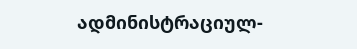ადმინისტრაციულ-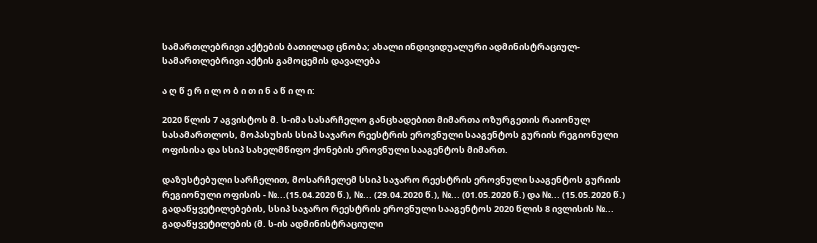სამართლებრივი აქტების ბათილად ცნობა; ახალი ინდივიდუალური ადმინისტრაციულ-სამართლებრივი აქტის გამოცემის დავალება

ა ღ წ ე რ ი ლ ო ბ ი თ ი ნ ა წ ი ლ ი:

2020 წლის 7 აგვისტოს მ. ს-იმა სასარჩელო განცხადებით მიმართა ოზურგეთის რაიონულ სასამართლოს, მოპასუხის სსიპ საჯარო რეესტრის ეროვნული სააგენტოს გურიის რეგიონული ოფისისა და სსიპ სახელმწიფო ქონების ეროვნული სააგენტოს მიმართ.

დაზუსტებული სარჩელით, მოსარჩელემ სსიპ საჯარო რეესტრის ეროვნული სააგენტოს გურიის რეგიონული ოფისის - №...(15.04.2020 წ.), №... (29.04.2020 წ.), №... (01.05.2020 წ.) და №... (15.05.2020 წ.) გადაწყვეტილებების, სსიპ საჯარო რეესტრის ეროვნული სააგენტოს 2020 წლის 8 ივლისის №... გადაწყვეტილების (მ. ს-ის ადმინისტრაციული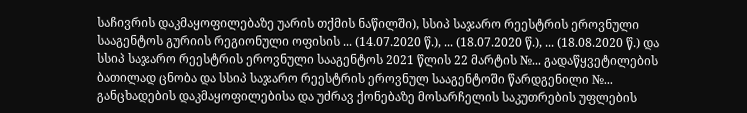საჩივრის დაკმაყოფილებაზე უარის თქმის ნაწილში), სსიპ საჯარო რეესტრის ეროვნული სააგენტოს გურიის რეგიონული ოფისის ... (14.07.2020 წ.), ... (18.07.2020 წ.), ... (18.08.2020 წ.) და სსიპ საჯარო რეესტრის ეროვნული სააგენტოს 2021 წლის 22 მარტის №... გადაწყვეტილების ბათილად ცნობა და სსიპ საჯარო რეესტრის ეროვნულ სააგენტოში წარდგენილი №... განცხადების დაკმაყოფილებისა და უძრავ ქონებაზე მოსარჩელის საკუთრების უფლების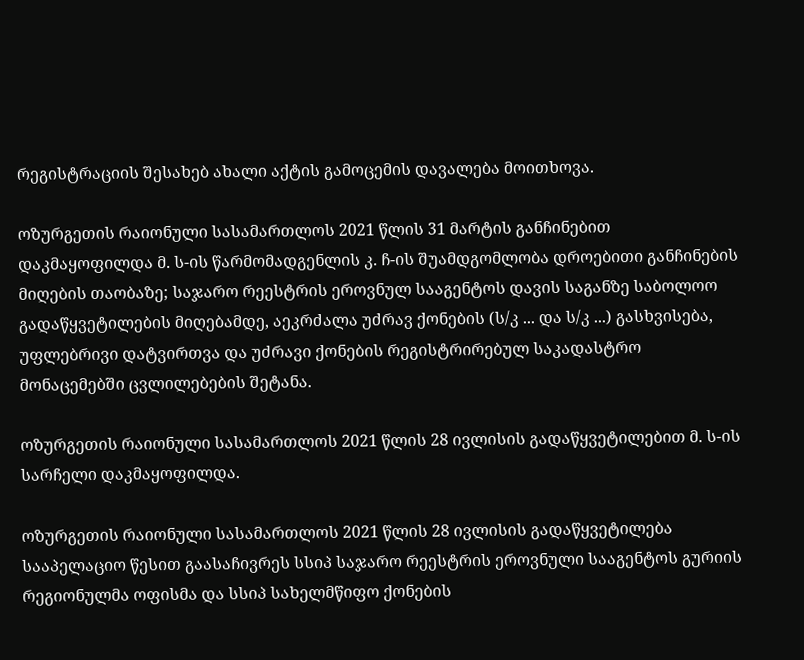რეგისტრაციის შესახებ ახალი აქტის გამოცემის დავალება მოითხოვა.

ოზურგეთის რაიონული სასამართლოს 2021 წლის 31 მარტის განჩინებით დაკმაყოფილდა მ. ს-ის წარმომადგენლის კ. ჩ-ის შუამდგომლობა დროებითი განჩინების მიღების თაობაზე; საჯარო რეესტრის ეროვნულ სააგენტოს დავის საგანზე საბოლოო გადაწყვეტილების მიღებამდე, აეკრძალა უძრავ ქონების (ს/კ ... და ს/კ ...) გასხვისება, უფლებრივი დატვირთვა და უძრავი ქონების რეგისტრირებულ საკადასტრო მონაცემებში ცვლილებების შეტანა.

ოზურგეთის რაიონული სასამართლოს 2021 წლის 28 ივლისის გადაწყვეტილებით მ. ს-ის სარჩელი დაკმაყოფილდა.

ოზურგეთის რაიონული სასამართლოს 2021 წლის 28 ივლისის გადაწყვეტილება სააპელაციო წესით გაასაჩივრეს სსიპ საჯარო რეესტრის ეროვნული სააგენტოს გურიის რეგიონულმა ოფისმა და სსიპ სახელმწიფო ქონების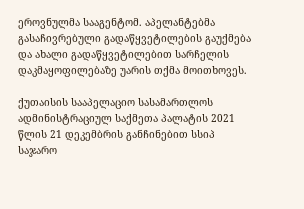ეროვნულმა სააგენტომ. აპელანტებმა გასაჩივრებული გადაწყვეტილების გაუქმება და ახალი გადაწყვეტილებით სარჩელის დაკმაყოფილებაზე უარის თქმა მოითხოვეს.

ქუთაისის სააპელაციო სასამართლოს ადმინისტრაციულ საქმეთა პალატის 2021 წლის 21 დეკემბრის განჩინებით სსიპ საჯარო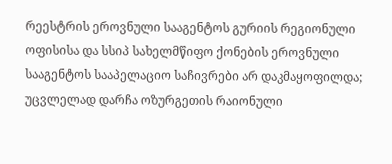რეესტრის ეროვნული სააგენტოს გურიის რეგიონული ოფისისა და სსიპ სახელმწიფო ქონების ეროვნული სააგენტოს სააპელაციო საჩივრები არ დაკმაყოფილდა; უცვლელად დარჩა ოზურგეთის რაიონული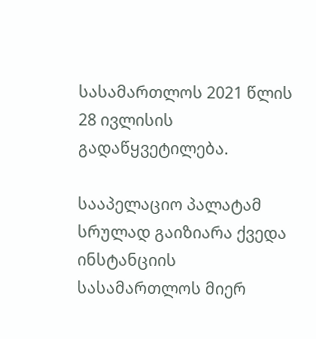სასამართლოს 2021 წლის 28 ივლისის გადაწყვეტილება.

სააპელაციო პალატამ სრულად გაიზიარა ქვედა ინსტანციის სასამართლოს მიერ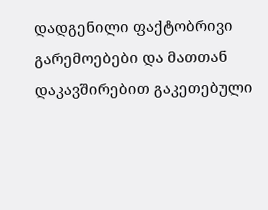დადგენილი ფაქტობრივი გარემოებები და მათთან დაკავშირებით გაკეთებული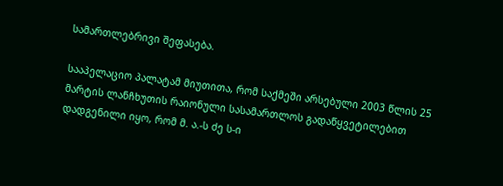სამართლებრივი შეფასება.

სააპელაციო პალატამ მიუთითა, რომ საქმეში არსებული 2003 წლის 25 მარტის ლანჩხუთის რაიონული სასამართლოს გადაწყვეტილებით დადგენილი იყო, რომ მ. ა.-ს ძე ს-ი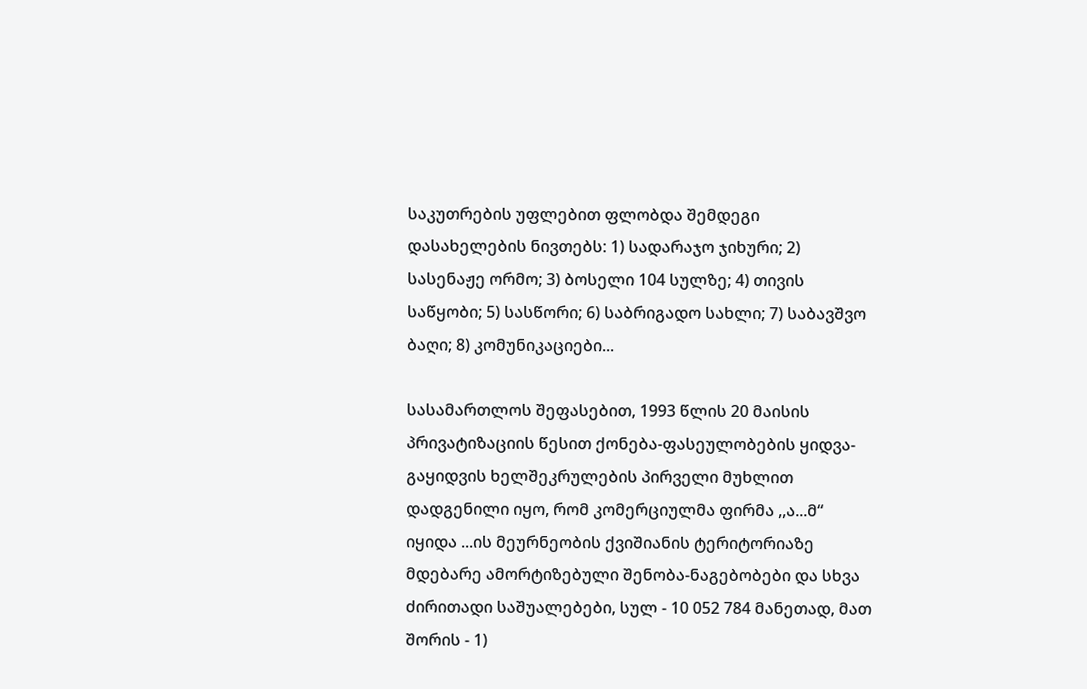საკუთრების უფლებით ფლობდა შემდეგი დასახელების ნივთებს: 1) სადარაჯო ჯიხური; 2) სასენაჟე ორმო; 3) ბოსელი 104 სულზე; 4) თივის საწყობი; 5) სასწორი; 6) საბრიგადო სახლი; 7) საბავშვო ბაღი; 8) კომუნიკაციები...

სასამართლოს შეფასებით, 1993 წლის 20 მაისის პრივატიზაციის წესით ქონება-ფასეულობების ყიდვა-გაყიდვის ხელშეკრულების პირველი მუხლით დადგენილი იყო, რომ კომერციულმა ფირმა ,,ა...მ“ იყიდა ...ის მეურნეობის ქვიშიანის ტერიტორიაზე მდებარე ამორტიზებული შენობა-ნაგებობები და სხვა ძირითადი საშუალებები, სულ - 10 052 784 მანეთად, მათ შორის - 1)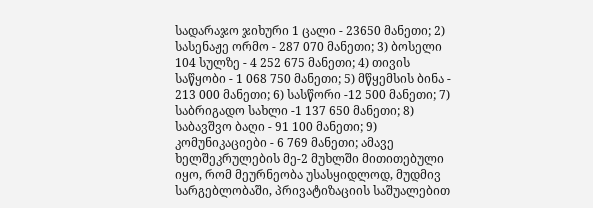სადარაჯო ჯიხური 1 ცალი - 23650 მანეთი; 2) სასენაჟე ორმო - 287 070 მანეთი; 3) ბოსელი 104 სულზე - 4 252 675 მანეთი; 4) თივის საწყობი - 1 068 750 მანეთი; 5) მწყემსის ბინა - 213 000 მანეთი; 6) სასწორი -12 500 მანეთი; 7) საბრიგადო სახლი -1 137 650 მანეთი; 8) საბავშვო ბაღი - 91 100 მანეთი; 9) კომუნიკაციები - 6 769 მანეთი; ამავე ხელშეკრულების მე-2 მუხლში მითითებული იყო, რომ მეურნეობა უსასყიდლოდ, მუდმივ სარგებლობაში, პრივატიზაციის საშუალებით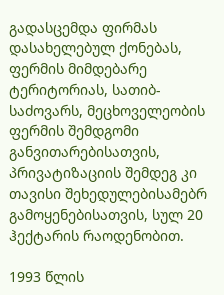გადასცემდა ფირმას დასახელებულ ქონებას, ფერმის მიმდებარე ტერიტორიას, სათიბ-საძოვარს, მეცხოველეობის ფერმის შემდგომი განვითარებისათვის, პრივატიზაციის შემდეგ კი თავისი შეხედულებისამებრ გამოყენებისათვის, სულ 20 ჰექტარის რაოდენობით.

1993 წლის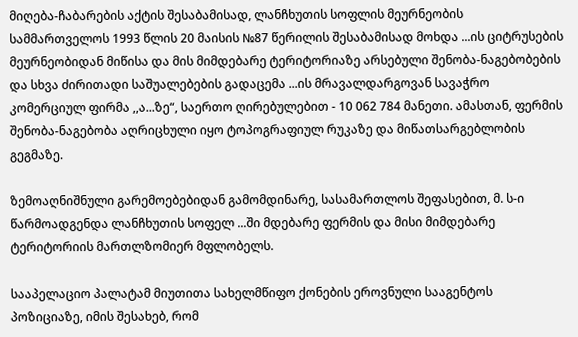მიღება-ჩაბარების აქტის შესაბამისად, ლანჩხუთის სოფლის მეურნეობის სამმართველოს 1993 წლის 20 მაისის №87 წერილის შესაბამისად მოხდა ...ის ციტრუსების მეურნეობიდან მიწისა და მის მიმდებარე ტერიტორიაზე არსებული შენობა-ნაგებობების და სხვა ძირითადი საშუალებების გადაცემა ...ის მრავალდარგოვან სავაჭრო კომერციულ ფირმა ,,ა...ზე“, საერთო ღირებულებით - 10 062 784 მანეთი. ამასთან, ფერმის შენობა-ნაგებობა აღრიცხული იყო ტოპოგრაფიულ რუკაზე და მიწათსარგებლობის გეგმაზე.

ზემოაღნიშნული გარემოებებიდან გამომდინარე, სასამართლოს შეფასებით, მ. ს-ი წარმოადგენდა ლანჩხუთის სოფელ ...ში მდებარე ფერმის და მისი მიმდებარე ტერიტორიის მართლზომიერ მფლობელს.

სააპელაციო პალატამ მიუთითა სახელმწიფო ქონების ეროვნული სააგენტოს პოზიციაზე, იმის შესახებ, რომ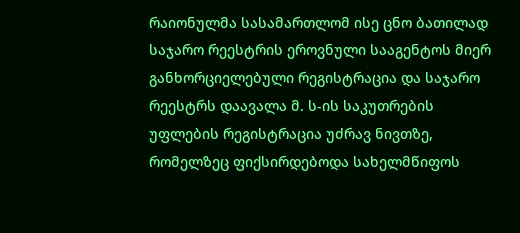რაიონულმა სასამართლომ ისე ცნო ბათილად საჯარო რეესტრის ეროვნული სააგენტოს მიერ განხორციელებული რეგისტრაცია და საჯარო რეესტრს დაავალა მ. ს-ის საკუთრების უფლების რეგისტრაცია უძრავ ნივთზე, რომელზეც ფიქსირდებოდა სახელმწიფოს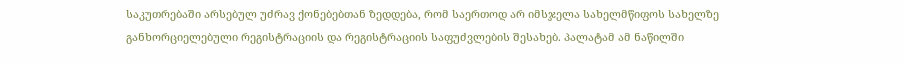საკუთრებაში არსებულ უძრავ ქონებებთან ზედდება, რომ საერთოდ არ იმსჯელა სახელმწიფოს სახელზე განხორციელებული რეგისტრაციის და რეგისტრაციის საფუძვლების შესახებ. პალატამ ამ ნაწილში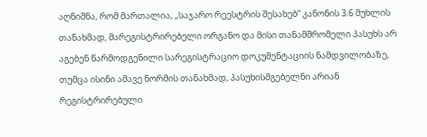აღნიშნა, რომ მართალია, ,,საჯარო რეესტრის შესახებ“ კანონის 3.6 მუხლის თანახმად, მარეგისტრირებელი ორგანო და მისი თანამშრომელი პასუხს არ აგებენ წარმოდგენილი სარეგისტრაციო დოკუმენტაციის ნამდვილობაზე, თუმცა ისინი ამავე ნორმის თანახმად, პასუხისმგებელნი არიან რეგისტრირებული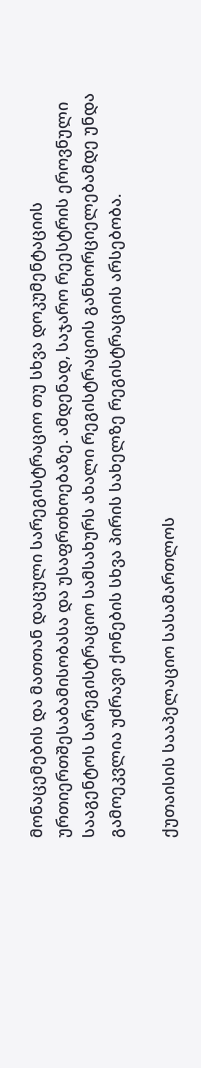მონაცემების და მათთან დაცული სარეგისტრაციო თუ სხვა დოკუმენტაციის ურთიერთშესაბამისობასა და უსაფრთხოებაზე. ამდენად, საჯარო რეესტრის ეროვნული სააგენტოს სარეგისტრაციო სამსახურს ახალი რეგისტრაციის განხორციელებამდე უნდა გამოეკვლია უძრავი ქონების სხვა პირის სახელზე რეგისტრაციის არსებობა.

ქუთაისის სააპელაციო სასამართლოს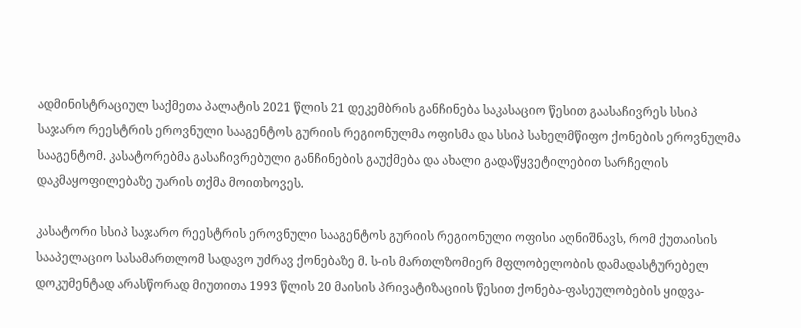ადმინისტრაციულ საქმეთა პალატის 2021 წლის 21 დეკემბრის განჩინება საკასაციო წესით გაასაჩივრეს სსიპ საჯარო რეესტრის ეროვნული სააგენტოს გურიის რეგიონულმა ოფისმა და სსიპ სახელმწიფო ქონების ეროვნულმა სააგენტომ. კასატორებმა გასაჩივრებული განჩინების გაუქმება და ახალი გადაწყვეტილებით სარჩელის დაკმაყოფილებაზე უარის თქმა მოითხოვეს.

კასატორი სსიპ საჯარო რეესტრის ეროვნული სააგენტოს გურიის რეგიონული ოფისი აღნიშნავს, რომ ქუთაისის სააპელაციო სასამართლომ სადავო უძრავ ქონებაზე მ. ს-ის მართლზომიერ მფლობელობის დამადასტურებელ დოკუმენტად არასწორად მიუთითა 1993 წლის 20 მაისის პრივატიზაციის წესით ქონება-ფასეულობების ყიდვა-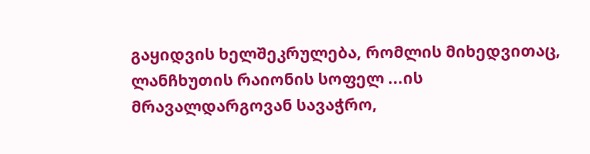გაყიდვის ხელშეკრულება, რომლის მიხედვითაც, ლანჩხუთის რაიონის სოფელ ...ის მრავალდარგოვან სავაჭრო,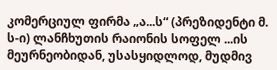კომერციულ ფირმა „ა...ს“ (პრეზიდენტი მ. ს-ი) ლანჩხუთის რაიონის სოფელ ...ის მეურნეობიდან, უსასყიდლოდ, მუდმივ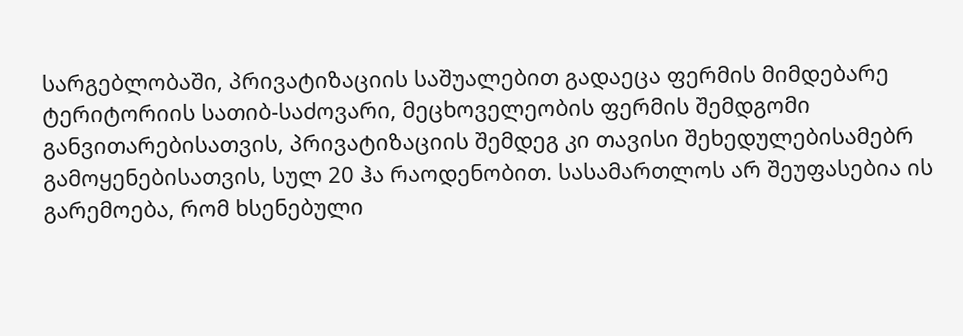სარგებლობაში, პრივატიზაციის საშუალებით გადაეცა ფერმის მიმდებარე ტერიტორიის სათიბ-საძოვარი, მეცხოველეობის ფერმის შემდგომი განვითარებისათვის, პრივატიზაციის შემდეგ კი თავისი შეხედულებისამებრ გამოყენებისათვის, სულ 20 ჰა რაოდენობით. სასამართლოს არ შეუფასებია ის გარემოება, რომ ხსენებული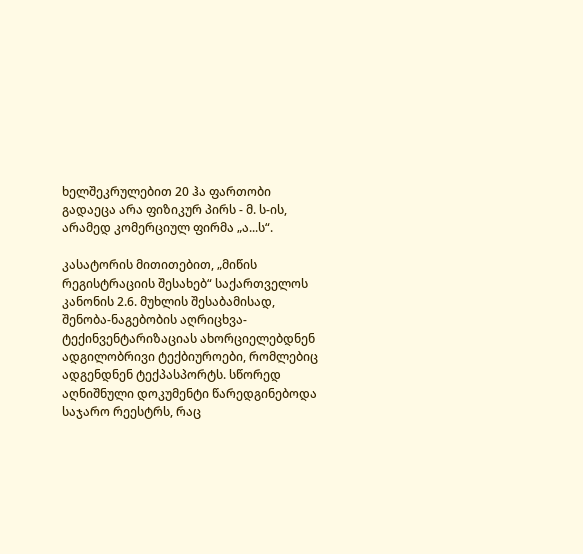ხელშეკრულებით 20 ჰა ფართობი გადაეცა არა ფიზიკურ პირს - მ. ს-ის, არამედ კომერციულ ფირმა „ა...ს“.

კასატორის მითითებით, „მიწის რეგისტრაციის შესახებ“ საქართველოს კანონის 2.6. მუხლის შესაბამისად, შენობა-ნაგებობის აღრიცხვა-ტექინვენტარიზაციას ახორციელებდნენ ადგილობრივი ტექბიუროები, რომლებიც ადგენდნენ ტექპასპორტს. სწორედ აღნიშნული დოკუმენტი წარედგინებოდა საჯარო რეესტრს, რაც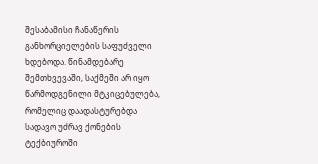შესაბამისი ჩანაწერის განხორციელების საფუძველი ხდებოდა. წინამდებარე შემთხვევაში, საქმეში არ იყო წარმოდგენილი მტკიცებულება, რომელიც დაადასტურებდა სადავო უძრავ ქონების ტექბიუროში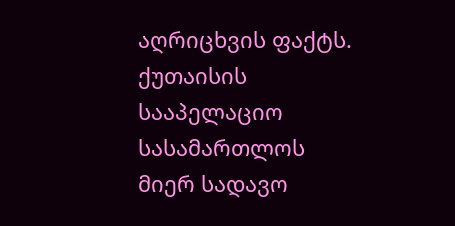აღრიცხვის ფაქტს. ქუთაისის სააპელაციო სასამართლოს მიერ სადავო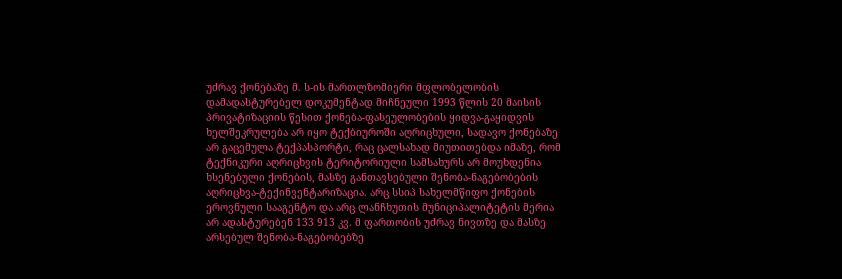უძრავ ქონებაზე მ. ს-ის მართლზომიერი მფლობელობის დამადასტურებელ დოკუმენტად მიჩნეული 1993 წლის 20 მაისის პრივატიზაციის წესით ქონება-ფასეულობების ყიდვა-გაყიდვის ხელშეკრულება არ იყო ტექბიუროში აღრიცხული, სადავო ქონებაზე არ გაცემულა ტექპასპორტი, რაც ცალსახად მიუთითებდა იმაზე, რომ ტექნიკური აღრიცხვის ტერიტორიული სამსახურს არ მოუხდენია ხსენებული ქონების, მასზე განთავსებული შენობა-ნაგებობების აღრიცხვა-ტექინვენტარიზაცია. არც სსიპ სახელმწიფო ქონების ეროვნული სააგენტო და არც ლანჩხუთის მუნიციპალიტეტის მერია არ ადასტურებენ 133 913 კვ. მ ფართობის უძრავ ნივთზე და მასზე არსებულ შენობა-ნაგებობებზე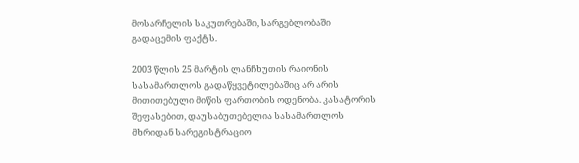მოსარჩელის საკუთრებაში, სარგებლობაში გადაცემის ფაქტს.

2003 წლის 25 მარტის ლანჩხუთის რაიონის სასამართლოს გადაწყვეტილებაშიც არ არის მითითებული მიწის ფართობის ოდენობა. კასატორის შეფასებით, დაუსაბუთებელია სასამართლოს მხრიდან სარეგისტრაციო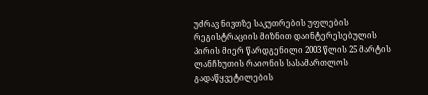უძრავ ნივთზე საკუთრების უფლების რეგისტრაციის მიზნით დაინტერესებულის პირის მიერ წარდგენილი 2003 წლის 25 მარტის ლანჩხუთის რაიონის სასამართლოს გადაწყვეტილების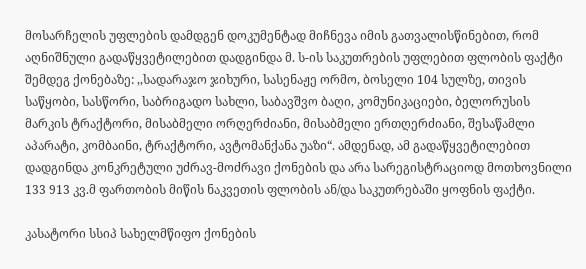მოსარჩელის უფლების დამდგენ დოკუმენტად მიჩნევა იმის გათვალისწინებით, რომ აღნიშნული გადაწყვეტილებით დადგინდა მ. ს-ის საკუთრების უფლებით ფლობის ფაქტი შემდეგ ქონებაზე: ,,სადარაჯო ჯიხური, სასენაჟე ორმო, ბოსელი 104 სულზე, თივის საწყობი, სასწორი, საბრიგადო სახლი, საბავშვო ბაღი, კომუნიკაციები, ბელორუსის მარკის ტრაქტორი, მისაბმელი ორღერძიანი, მისაბმელი ერთღერძიანი, შესაწამლი აპარატი, კომბაინი, ტრაქტორი, ავტომანქანა უაზი“. ამდენად, ამ გადაწყვეტილებით დადგინდა კონკრეტული უძრავ-მოძრავი ქონების და არა სარეგისტრაციოდ მოთხოვნილი 133 913 კვ.მ ფართობის მიწის ნაკვეთის ფლობის ან/და საკუთრებაში ყოფნის ფაქტი.

კასატორი სსიპ სახელმწიფო ქონების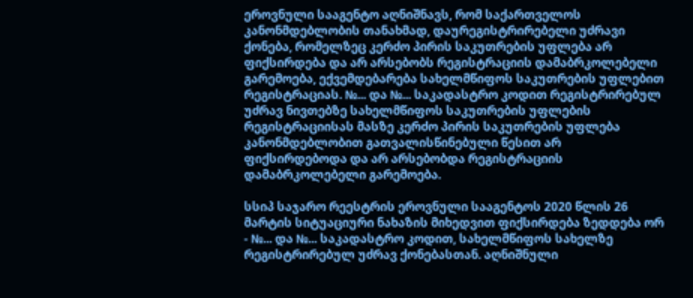ეროვნული სააგენტო აღნიშნავს, რომ საქართველოს კანონმდებლობის თანახმად, დაურეგისტრირებელი უძრავი ქონება, რომელზეც კერძო პირის საკუთრების უფლება არ ფიქსირდება და არ არსებობს რეგისტრაციის დამაბრკოლებელი გარემოება, ექვემდებარება სახელმწიფოს საკუთრების უფლებით რეგისტრაციას. №... და №... საკადასტრო კოდით რეგისტრირებულ უძრავ ნივთებზე სახელმწიფოს საკუთრების უფლების რეგისტრაციისას მასზე კერძო პირის საკუთრების უფლება კანონმდებლობით გათვალისწინებული წესით არ ფიქსირდებოდა და არ არსებობდა რეგისტრაციის დამაბრკოლებელი გარემოება.

სსიპ საჯარო რეესტრის ეროვნული სააგენტოს 2020 წლის 26 მარტის სიტუაციური ნახაზის მიხედვით ფიქსირდება ზედდება ორ - №... და №... საკადასტრო კოდით, სახელმწიფოს სახელზე რეგისტრირებულ უძრავ ქონებასთან. აღნიშნული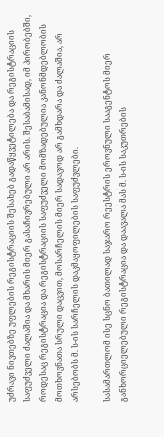უძრავი ნივთებზე უფლების რეგისტრაციის შესახებ გადაწყვეტილება და რეგისტრაციის საფუძველი ძალაშია და მხარის მიერ გასაჩივრებული არ არის. შესაბამისად, იმ პირობებში, როდესაც რეგისტრაცია და რეგისტრაციის საფუძველი მომზადებულია კანონმდებლობის მოთხოვნათა სრული დაცვით, მოსარჩელის მიერ სადავოდ არ გამხდარა და ძალაშია, არ არსებობს მ. ს-ის სარჩელის დაკმაყოფილების საფუძვლები.

სასამართლომ ისე სცნო ბათილად საჯარო რეესტრის ეროვნული სააგენტოს მიერ განხორციელებული რეგისტრაცია და დაავალა მას მ. ს-ის საკუთრების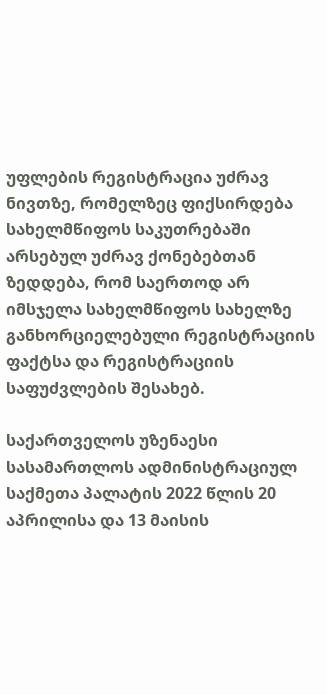უფლების რეგისტრაცია უძრავ ნივთზე, რომელზეც ფიქსირდება სახელმწიფოს საკუთრებაში არსებულ უძრავ ქონებებთან ზედდება, რომ საერთოდ არ იმსჯელა სახელმწიფოს სახელზე განხორციელებული რეგისტრაციის ფაქტსა და რეგისტრაციის საფუძვლების შესახებ.

საქართველოს უზენაესი სასამართლოს ადმინისტრაციულ საქმეთა პალატის 2022 წლის 20 აპრილისა და 13 მაისის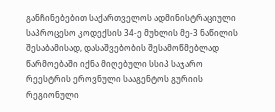განჩინებებით საქართველოს ადმინისტრაციული საპროცესო კოდექსის 34-ე მუხლის მე-3 ნაწილის შესაბამისად, დასაშვებობის შესამოწმებლად წარმოებაში იქნა მიღებული სსიპ საჯარო რეესტრის ეროვნული სააგენტოს გურიის რეგიონული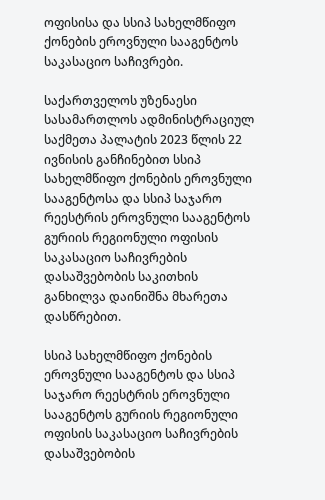ოფისისა და სსიპ სახელმწიფო ქონების ეროვნული სააგენტოს საკასაციო საჩივრები.

საქართველოს უზენაესი სასამართლოს ადმინისტრაციულ საქმეთა პალატის 2023 წლის 22 ივნისის განჩინებით სსიპ სახელმწიფო ქონების ეროვნული სააგენტოსა და სსიპ საჯარო რეესტრის ეროვნული სააგენტოს გურიის რეგიონული ოფისის საკასაციო საჩივრების დასაშვებობის საკითხის განხილვა დაინიშნა მხარეთა დასწრებით.

სსიპ სახელმწიფო ქონების ეროვნული სააგენტოს და სსიპ საჯარო რეესტრის ეროვნული სააგენტოს გურიის რეგიონული ოფისის საკასაციო საჩივრების დასაშვებობის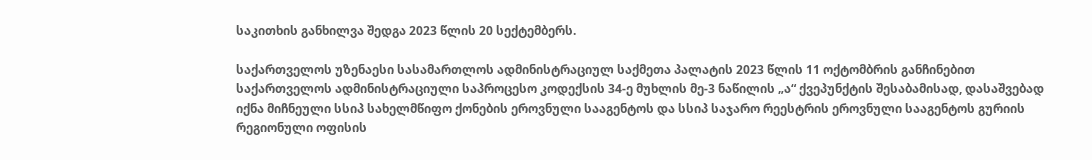საკითხის განხილვა შედგა 2023 წლის 20 სექტემბერს.

საქართველოს უზენაესი სასამართლოს ადმინისტრაციულ საქმეთა პალატის 2023 წლის 11 ოქტომბრის განჩინებით საქართველოს ადმინისტრაციული საპროცესო კოდექსის 34-ე მუხლის მე-3 ნაწილის „ა“ ქვეპუნქტის შესაბამისად, დასაშვებად იქნა მიჩნეული სსიპ სახელმწიფო ქონების ეროვნული სააგენტოს და სსიპ საჯარო რეესტრის ეროვნული სააგენტოს გურიის რეგიონული ოფისის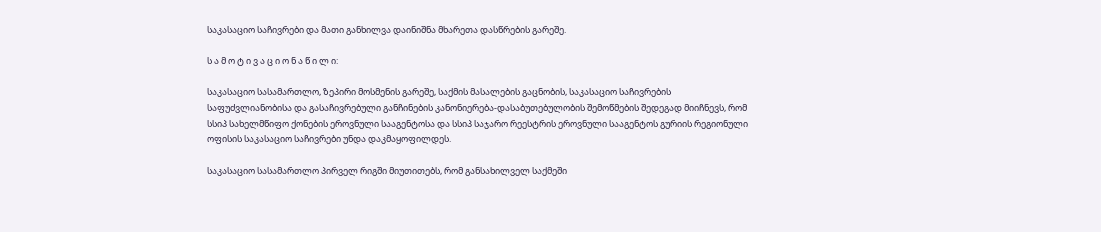საკასაციო საჩივრები და მათი განხილვა დაინიშნა მხარეთა დასწრების გარეშე.

ს ა მ ო ტ ი ვ ა ც ი ო ნ ა წ ი ლ ი:

საკასაციო სასამართლო, ზეპირი მოსმენის გარეშე, საქმის მასალების გაცნობის, საკასაციო საჩივრების საფუძვლიანობისა და გასაჩივრებული განჩინების კანონიერება-დასაბუთებულობის შემოწმების შედეგად მიიჩნევს, რომ სსიპ სახელმწიფო ქონების ეროვნული სააგენტოსა და სსიპ საჯარო რეესტრის ეროვნული სააგენტოს გურიის რეგიონული ოფისის საკასაციო საჩივრები უნდა დაკმაყოფილდეს.

საკასაციო სასამართლო პირველ რიგში მიუთითებს, რომ განსახილველ საქმეში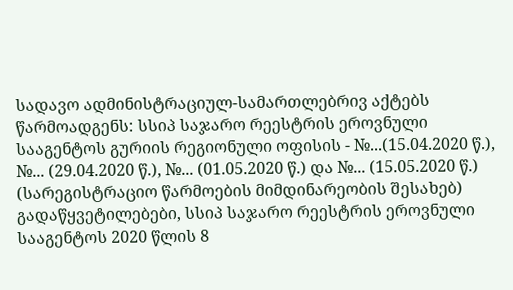სადავო ადმინისტრაციულ-სამართლებრივ აქტებს წარმოადგენს: სსიპ საჯარო რეესტრის ეროვნული სააგენტოს გურიის რეგიონული ოფისის - №...(15.04.2020 წ.), №... (29.04.2020 წ.), №... (01.05.2020 წ.) და №... (15.05.2020 წ.) (სარეგისტრაციო წარმოების მიმდინარეობის შესახებ) გადაწყვეტილებები, სსიპ საჯარო რეესტრის ეროვნული სააგენტოს 2020 წლის 8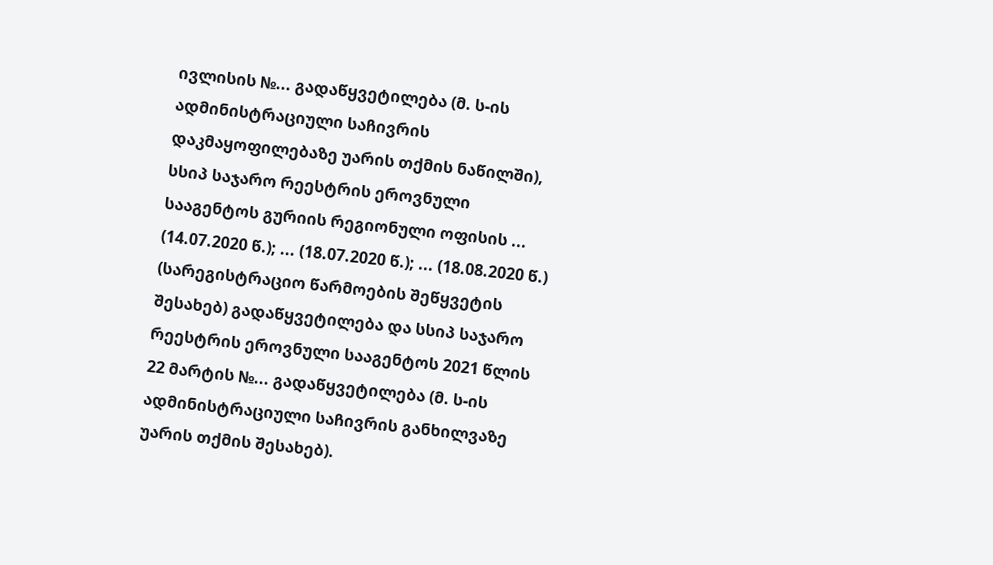ივლისის №... გადაწყვეტილება (მ. ს-ის ადმინისტრაციული საჩივრის დაკმაყოფილებაზე უარის თქმის ნაწილში), სსიპ საჯარო რეესტრის ეროვნული სააგენტოს გურიის რეგიონული ოფისის ... (14.07.2020 წ.); ... (18.07.2020 წ.); ... (18.08.2020 წ.) (სარეგისტრაციო წარმოების შეწყვეტის შესახებ) გადაწყვეტილება და სსიპ საჯარო რეესტრის ეროვნული სააგენტოს 2021 წლის 22 მარტის №... გადაწყვეტილება (მ. ს-ის ადმინისტრაციული საჩივრის განხილვაზე უარის თქმის შესახებ).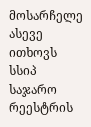მოსარჩელე ასევე ითხოვს სსიპ საჯარო რეესტრის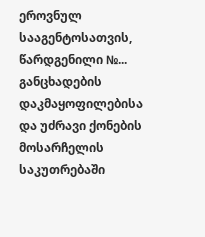ეროვნულ სააგენტოსათვის, წარდგენილი №... განცხადების დაკმაყოფილებისა და უძრავი ქონების მოსარჩელის საკუთრებაში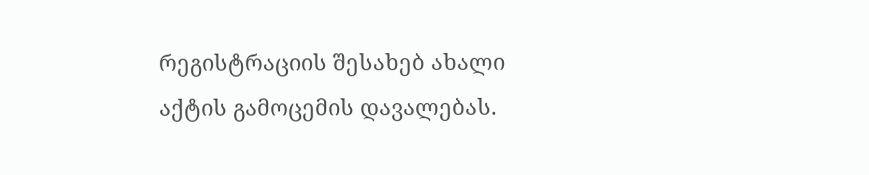რეგისტრაციის შესახებ ახალი აქტის გამოცემის დავალებას.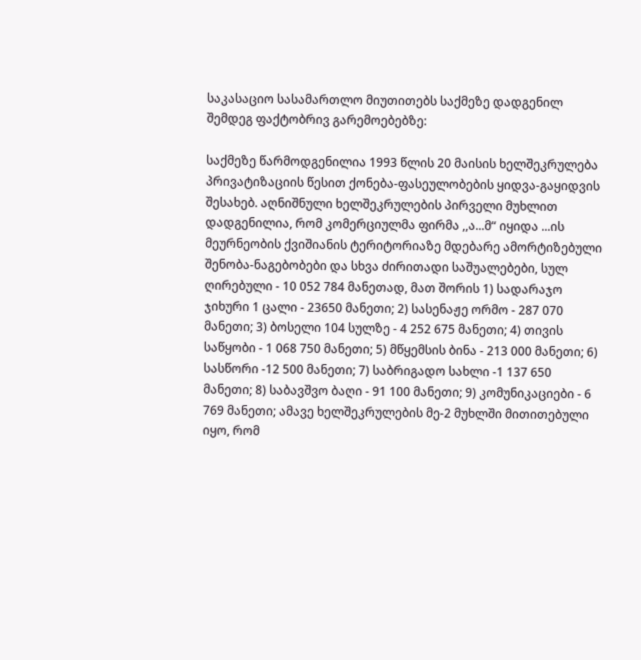საკასაციო სასამართლო მიუთითებს საქმეზე დადგენილ შემდეგ ფაქტობრივ გარემოებებზე:

საქმეზე წარმოდგენილია 1993 წლის 20 მაისის ხელშეკრულება პრივატიზაციის წესით ქონება-ფასეულობების ყიდვა-გაყიდვის შესახებ. აღნიშნული ხელშეკრულების პირველი მუხლით დადგენილია, რომ კომერციულმა ფირმა ,,ა...მ“ იყიდა ...ის მეურნეობის ქვიშიანის ტერიტორიაზე მდებარე ამორტიზებული შენობა-ნაგებობები და სხვა ძირითადი საშუალებები, სულ ღირებული - 10 052 784 მანეთად, მათ შორის 1) სადარაჯო ჯიხური 1 ცალი - 23650 მანეთი; 2) სასენაჟე ორმო - 287 070 მანეთი; 3) ბოსელი 104 სულზე - 4 252 675 მანეთი; 4) თივის საწყობი - 1 068 750 მანეთი; 5) მწყემსის ბინა - 213 000 მანეთი; 6) სასწორი -12 500 მანეთი; 7) საბრიგადო სახლი -1 137 650 მანეთი; 8) საბავშვო ბაღი - 91 100 მანეთი; 9) კომუნიკაციები - 6 769 მანეთი; ამავე ხელშეკრულების მე-2 მუხლში მითითებული იყო, რომ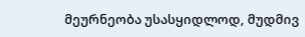მეურნეობა უსასყიდლოდ, მუდმივ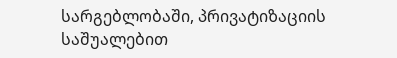სარგებლობაში, პრივატიზაციის საშუალებით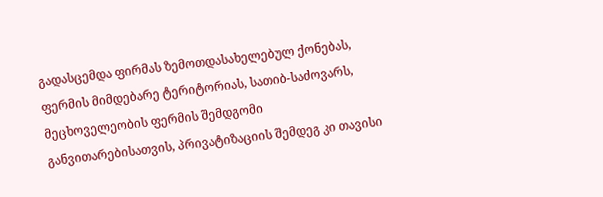გადასცემდა ფირმას ზემოთდასახელებულ ქონებას, ფერმის მიმდებარე ტერიტორიას, სათიბ-საძოვარს, მეცხოველეობის ფერმის შემდგომი განვითარებისათვის, პრივატიზაციის შემდეგ კი თავისი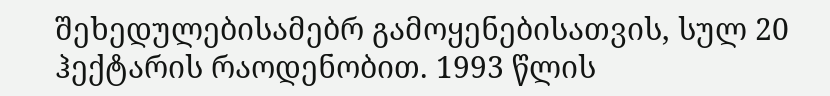შეხედულებისამებრ გამოყენებისათვის, სულ 20 ჰექტარის რაოდენობით. 1993 წლის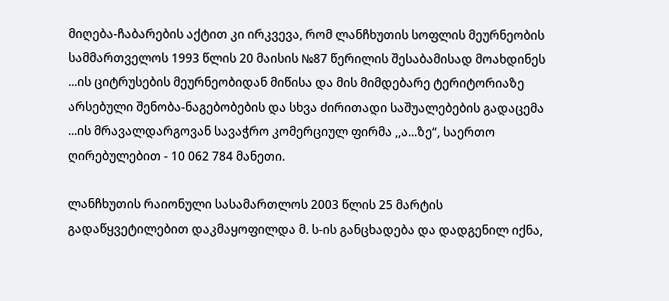მიღება-ჩაბარების აქტით კი ირკვევა, რომ ლანჩხუთის სოფლის მეურნეობის სამმართველოს 1993 წლის 20 მაისის №87 წერილის შესაბამისად მოახდინეს ...ის ციტრუსების მეურნეობიდან მიწისა და მის მიმდებარე ტერიტორიაზე არსებული შენობა-ნაგებობების და სხვა ძირითადი საშუალებების გადაცემა ...ის მრავალდარგოვან სავაჭრო კომერციულ ფირმა ,,ა...ზე“, საერთო ღირებულებით - 10 062 784 მანეთი.

ლანჩხუთის რაიონული სასამართლოს 2003 წლის 25 მარტის გადაწყვეტილებით დაკმაყოფილდა მ. ს-ის განცხადება და დადგენილ იქნა,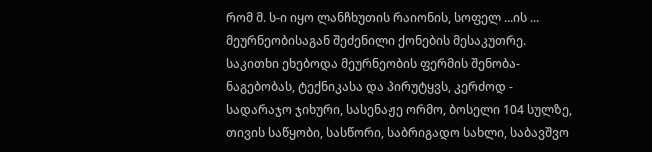რომ მ. ს-ი იყო ლანჩხუთის რაიონის, სოფელ ...ის ... მეურნეობისაგან შეძენილი ქონების მესაკუთრე. საკითხი ეხებოდა მეურნეობის ფერმის შენობა-ნაგებობას, ტექნიკასა და პირუტყვს, კერძოდ - სადარაჯო ჯიხური, სასენაჟე ორმო, ბოსელი 104 სულზე, თივის საწყობი, სასწორი, საბრიგადო სახლი, საბავშვო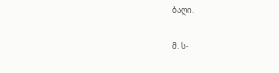ბაღი.

მ. ს-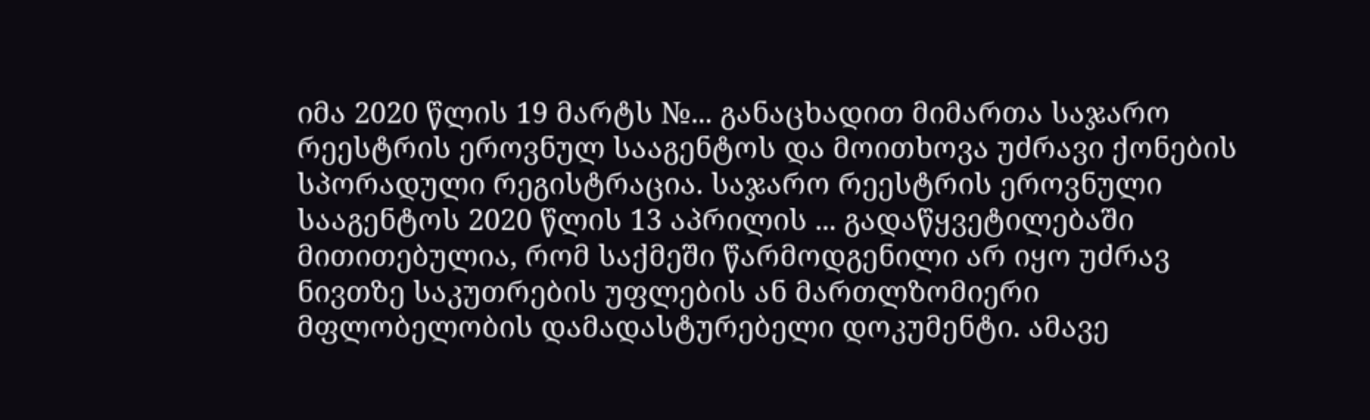იმა 2020 წლის 19 მარტს №... განაცხადით მიმართა საჯარო რეესტრის ეროვნულ სააგენტოს და მოითხოვა უძრავი ქონების სპორადული რეგისტრაცია. საჯარო რეესტრის ეროვნული სააგენტოს 2020 წლის 13 აპრილის ... გადაწყვეტილებაში მითითებულია, რომ საქმეში წარმოდგენილი არ იყო უძრავ ნივთზე საკუთრების უფლების ან მართლზომიერი მფლობელობის დამადასტურებელი დოკუმენტი. ამავე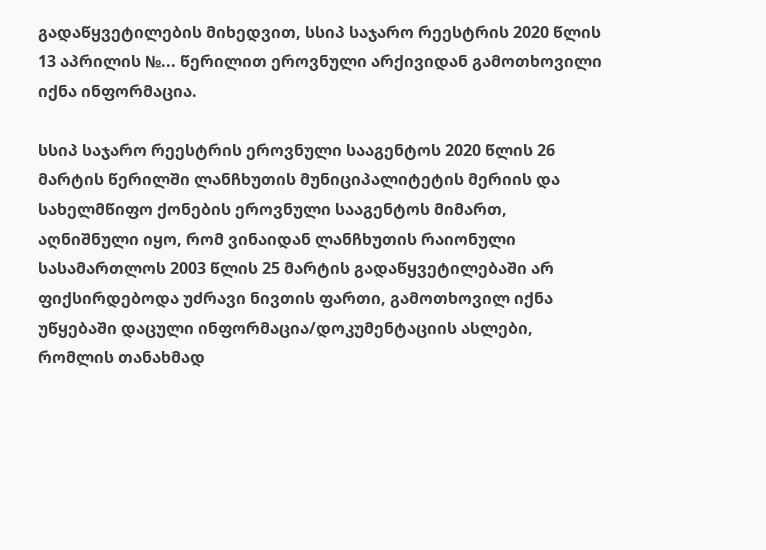გადაწყვეტილების მიხედვით, სსიპ საჯარო რეესტრის 2020 წლის 13 აპრილის №... წერილით ეროვნული არქივიდან გამოთხოვილი იქნა ინფორმაცია.

სსიპ საჯარო რეესტრის ეროვნული სააგენტოს 2020 წლის 26 მარტის წერილში ლანჩხუთის მუნიციპალიტეტის მერიის და სახელმწიფო ქონების ეროვნული სააგენტოს მიმართ, აღნიშნული იყო, რომ ვინაიდან ლანჩხუთის რაიონული სასამართლოს 2003 წლის 25 მარტის გადაწყვეტილებაში არ ფიქსირდებოდა უძრავი ნივთის ფართი, გამოთხოვილ იქნა უწყებაში დაცული ინფორმაცია/დოკუმენტაციის ასლები, რომლის თანახმად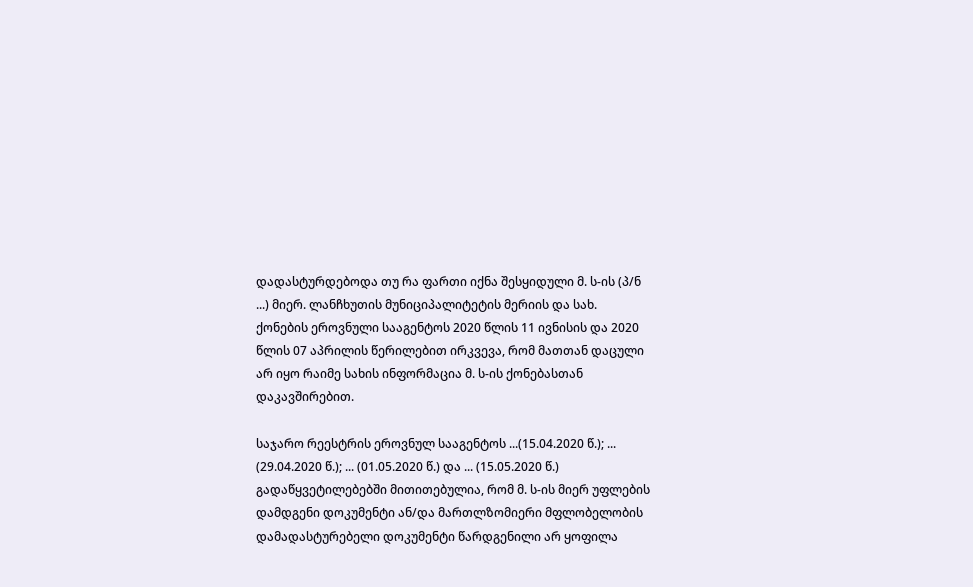დადასტურდებოდა თუ რა ფართი იქნა შესყიდული მ. ს-ის (პ/ნ ...) მიერ. ლანჩხუთის მუნიციპალიტეტის მერიის და სახ. ქონების ეროვნული სააგენტოს 2020 წლის 11 ივნისის და 2020 წლის 07 აპრილის წერილებით ირკვევა, რომ მათთან დაცული არ იყო რაიმე სახის ინფორმაცია მ. ს-ის ქონებასთან დაკავშირებით.

საჯარო რეესტრის ეროვნულ სააგენტოს ...(15.04.2020 წ.); ... (29.04.2020 წ.); ... (01.05.2020 წ.) და ... (15.05.2020 წ.) გადაწყვეტილებებში მითითებულია, რომ მ. ს-ის მიერ უფლების დამდგენი დოკუმენტი ან/და მართლზომიერი მფლობელობის დამადასტურებელი დოკუმენტი წარდგენილი არ ყოფილა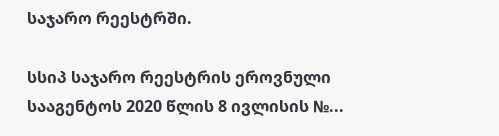საჯარო რეესტრში.

სსიპ საჯარო რეესტრის ეროვნული სააგენტოს 2020 წლის 8 ივლისის №...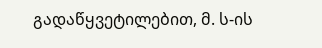გადაწყვეტილებით, მ. ს-ის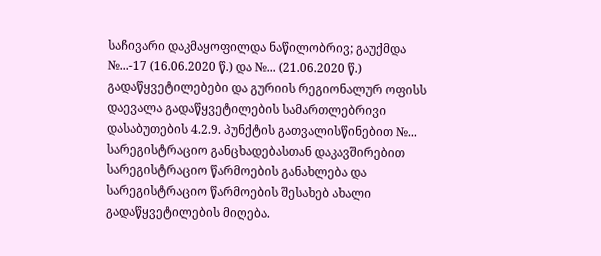საჩივარი დაკმაყოფილდა ნაწილობრივ; გაუქმდა №...-17 (16.06.2020 წ.) და №... (21.06.2020 წ.) გადაწყვეტილებები და გურიის რეგიონალურ ოფისს დაევალა გადაწყვეტილების სამართლებრივი დასაბუთების 4.2.9. პუნქტის გათვალისწინებით №... სარეგისტრაციო განცხადებასთან დაკავშირებით სარეგისტრაციო წარმოების განახლება და სარეგისტრაციო წარმოების შესახებ ახალი გადაწყვეტილების მიღება.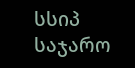სსიპ საჯარო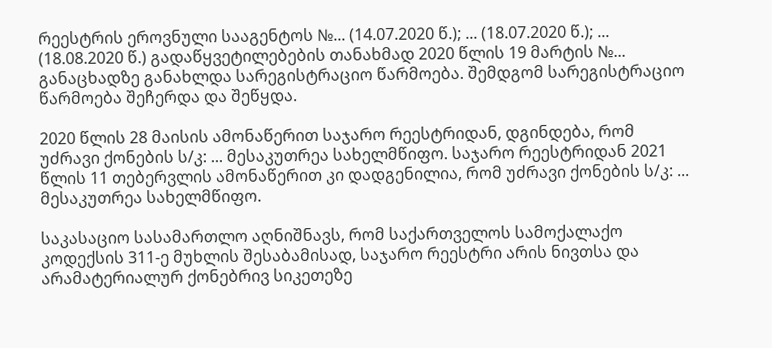რეესტრის ეროვნული სააგენტოს №... (14.07.2020 წ.); ... (18.07.2020 წ.); ... (18.08.2020 წ.) გადაწყვეტილებების თანახმად 2020 წლის 19 მარტის №... განაცხადზე განახლდა სარეგისტრაციო წარმოება. შემდგომ სარეგისტრაციო წარმოება შეჩერდა და შეწყდა.

2020 წლის 28 მაისის ამონაწერით საჯარო რეესტრიდან, დგინდება, რომ უძრავი ქონების ს/კ: ... მესაკუთრეა სახელმწიფო. საჯარო რეესტრიდან 2021 წლის 11 თებერვლის ამონაწერით კი დადგენილია, რომ უძრავი ქონების ს/კ: ... მესაკუთრეა სახელმწიფო.

საკასაციო სასამართლო აღნიშნავს, რომ საქართველოს სამოქალაქო კოდექსის 311-ე მუხლის შესაბამისად, საჯარო რეესტრი არის ნივთსა და არამატერიალურ ქონებრივ სიკეთეზე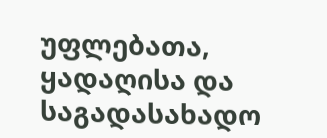უფლებათა, ყადაღისა და საგადასახადო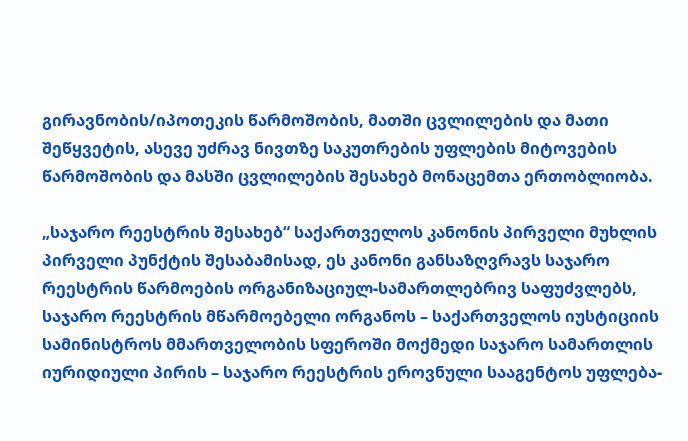გირავნობის/იპოთეკის წარმოშობის, მათში ცვლილების და მათი შეწყვეტის, ასევე უძრავ ნივთზე საკუთრების უფლების მიტოვების წარმოშობის და მასში ცვლილების შესახებ მონაცემთა ერთობლიობა.

„საჯარო რეესტრის შესახებ“ საქართველოს კანონის პირველი მუხლის პირველი პუნქტის შესაბამისად, ეს კანონი განსაზღვრავს საჯარო რეესტრის წარმოების ორგანიზაციულ-სამართლებრივ საფუძვლებს, საჯარო რეესტრის მწარმოებელი ორგანოს – საქართველოს იუსტიციის სამინისტროს მმართველობის სფეროში მოქმედი საჯარო სამართლის იურიდიული პირის – საჯარო რეესტრის ეროვნული სააგენტოს უფლება-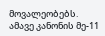მოვალეობებს. ამავე კანონის მე-11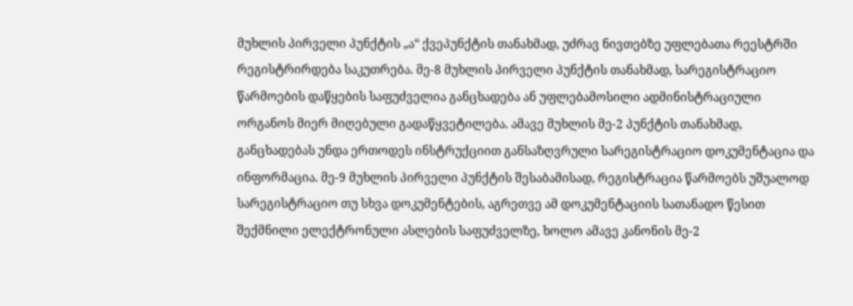მუხლის პირველი პუნქტის „ა“ ქვეპუნქტის თანახმად, უძრავ ნივთებზე უფლებათა რეესტრში რეგისტრირდება საკუთრება. მე-8 მუხლის პირველი პუნქტის თანახმად, სარეგისტრაციო წარმოების დაწყების საფუძველია განცხადება ან უფლებამოსილი ადმინისტრაციული ორგანოს მიერ მიღებული გადაწყვეტილება. ამავე მუხლის მე-2 პუნქტის თანახმად, განცხადებას უნდა ერთოდეს ინსტრუქციით განსაზღვრული სარეგისტრაციო დოკუმენტაცია და ინფორმაცია. მე-9 მუხლის პირველი პუნქტის შესაბამისად, რეგისტრაცია წარმოებს უშუალოდ სარეგისტრაციო თუ სხვა დოკუმენტების, აგრეთვე ამ დოკუმენტაციის სათანადო წესით შექმნილი ელექტრონული ასლების საფუძველზე, ხოლო ამავე კანონის მე-2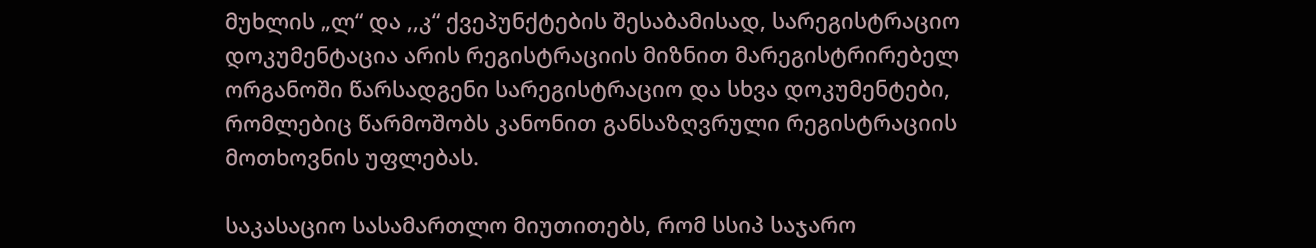მუხლის „ლ“ და ,,კ“ ქვეპუნქტების შესაბამისად, სარეგისტრაციო დოკუმენტაცია არის რეგისტრაციის მიზნით მარეგისტრირებელ ორგანოში წარსადგენი სარეგისტრაციო და სხვა დოკუმენტები, რომლებიც წარმოშობს კანონით განსაზღვრული რეგისტრაციის მოთხოვნის უფლებას.

საკასაციო სასამართლო მიუთითებს, რომ სსიპ საჯარო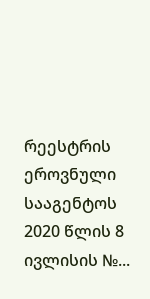რეესტრის ეროვნული სააგენტოს 2020 წლის 8 ივლისის №...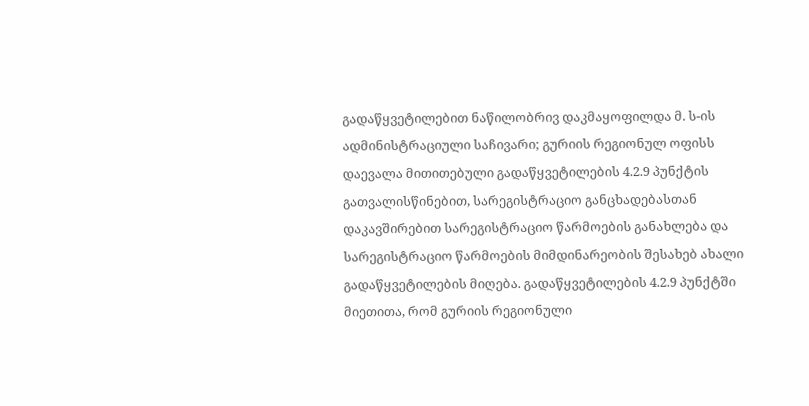გადაწყვეტილებით ნაწილობრივ დაკმაყოფილდა მ. ს-ის ადმინისტრაციული საჩივარი; გურიის რეგიონულ ოფისს დაევალა მითითებული გადაწყვეტილების 4.2.9 პუნქტის გათვალისწინებით, სარეგისტრაციო განცხადებასთან დაკავშირებით სარეგისტრაციო წარმოების განახლება და სარეგისტრაციო წარმოების მიმდინარეობის შესახებ ახალი გადაწყვეტილების მიღება. გადაწყვეტილების 4.2.9 პუნქტში მიეთითა, რომ გურიის რეგიონული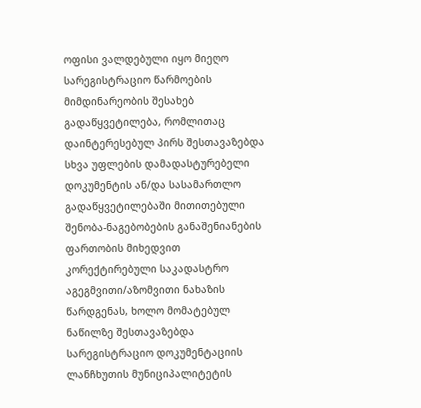ოფისი ვალდებული იყო მიეღო სარეგისტრაციო წარმოების მიმდინარეობის შესახებ გადაწყვეტილება, რომლითაც დაინტერესებულ პირს შესთავაზებდა სხვა უფლების დამადასტურებელი დოკუმენტის ან/და სასამართლო გადაწყვეტილებაში მითითებული შენობა-ნაგებობების განაშენიანების ფართობის მიხედვით კორექტირებული საკადასტრო აგეგმვითი/აზომვითი ნახაზის წარდგენას, ხოლო მომატებულ ნაწილზე შესთავაზებდა სარეგისტრაციო დოკუმენტაციის ლანჩხუთის მუნიციპალიტეტის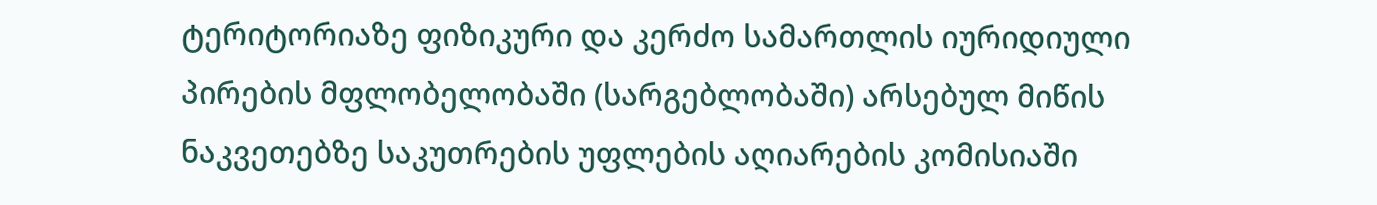ტერიტორიაზე ფიზიკური და კერძო სამართლის იურიდიული პირების მფლობელობაში (სარგებლობაში) არსებულ მიწის ნაკვეთებზე საკუთრების უფლების აღიარების კომისიაში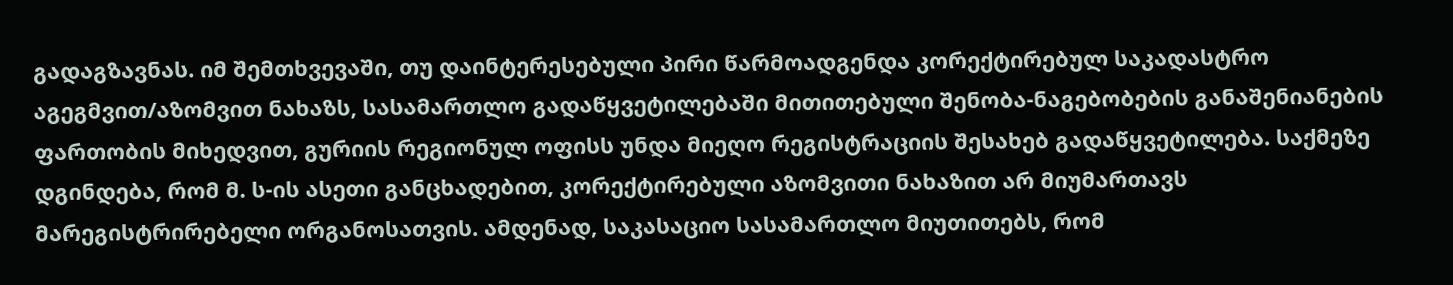გადაგზავნას. იმ შემთხვევაში, თუ დაინტერესებული პირი წარმოადგენდა კორექტირებულ საკადასტრო აგეგმვით/აზომვით ნახაზს, სასამართლო გადაწყვეტილებაში მითითებული შენობა-ნაგებობების განაშენიანების ფართობის მიხედვით, გურიის რეგიონულ ოფისს უნდა მიეღო რეგისტრაციის შესახებ გადაწყვეტილება. საქმეზე დგინდება, რომ მ. ს-ის ასეთი განცხადებით, კორექტირებული აზომვითი ნახაზით არ მიუმართავს მარეგისტრირებელი ორგანოსათვის. ამდენად, საკასაციო სასამართლო მიუთითებს, რომ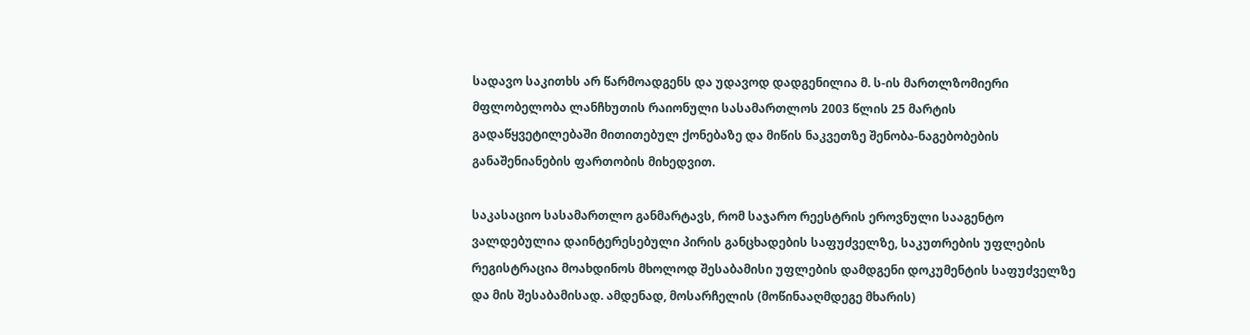სადავო საკითხს არ წარმოადგენს და უდავოდ დადგენილია მ. ს-ის მართლზომიერი მფლობელობა ლანჩხუთის რაიონული სასამართლოს 2003 წლის 25 მარტის გადაწყვეტილებაში მითითებულ ქონებაზე და მიწის ნაკვეთზე შენობა-ნაგებობების განაშენიანების ფართობის მიხედვით.

საკასაციო სასამართლო განმარტავს, რომ საჯარო რეესტრის ეროვნული სააგენტო ვალდებულია დაინტერესებული პირის განცხადების საფუძველზე, საკუთრების უფლების რეგისტრაცია მოახდინოს მხოლოდ შესაბამისი უფლების დამდგენი დოკუმენტის საფუძველზე და მის შესაბამისად. ამდენად, მოსარჩელის (მოწინააღმდეგე მხარის)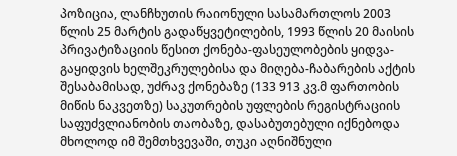პოზიცია, ლანჩხუთის რაიონული სასამართლოს 2003 წლის 25 მარტის გადაწყვეტილების, 1993 წლის 20 მაისის პრივატიზაციის წესით ქონება-ფასეულობების ყიდვა-გაყიდვის ხელშეკრულებისა და მიღება-ჩაბარების აქტის შესაბამისად, უძრავ ქონებაზე (133 913 კვ.მ ფართობის მიწის ნაკვეთზე) საკუთრების უფლების რეგისტრაციის საფუძვლიანობის თაობაზე, დასაბუთებული იქნებოდა მხოლოდ იმ შემთხვევაში, თუკი აღნიშნული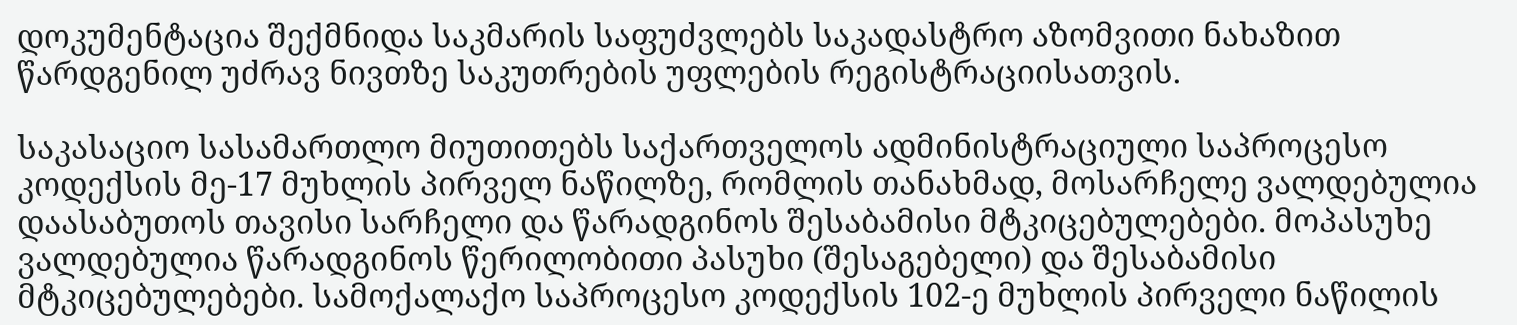დოკუმენტაცია შექმნიდა საკმარის საფუძვლებს საკადასტრო აზომვითი ნახაზით წარდგენილ უძრავ ნივთზე საკუთრების უფლების რეგისტრაციისათვის.

საკასაციო სასამართლო მიუთითებს საქართველოს ადმინისტრაციული საპროცესო კოდექსის მე-17 მუხლის პირველ ნაწილზე, რომლის თანახმად, მოსარჩელე ვალდებულია დაასაბუთოს თავისი სარჩელი და წარადგინოს შესაბამისი მტკიცებულებები. მოპასუხე ვალდებულია წარადგინოს წერილობითი პასუხი (შესაგებელი) და შესაბამისი მტკიცებულებები. სამოქალაქო საპროცესო კოდექსის 102-ე მუხლის პირველი ნაწილის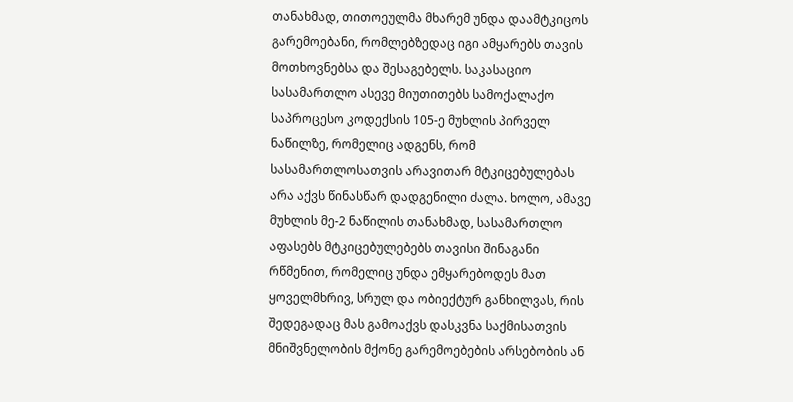თანახმად, თითოეულმა მხარემ უნდა დაამტკიცოს გარემოებანი, რომლებზედაც იგი ამყარებს თავის მოთხოვნებსა და შესაგებელს. საკასაციო სასამართლო ასევე მიუთითებს სამოქალაქო საპროცესო კოდექსის 105-ე მუხლის პირველ ნაწილზე, რომელიც ადგენს, რომ სასამართლოსათვის არავითარ მტკიცებულებას არა აქვს წინასწარ დადგენილი ძალა. ხოლო, ამავე მუხლის მე-2 ნაწილის თანახმად, სასამართლო აფასებს მტკიცებულებებს თავისი შინაგანი რწმენით, რომელიც უნდა ემყარებოდეს მათ ყოველმხრივ, სრულ და ობიექტურ განხილვას, რის შედეგადაც მას გამოაქვს დასკვნა საქმისათვის მნიშვნელობის მქონე გარემოებების არსებობის ან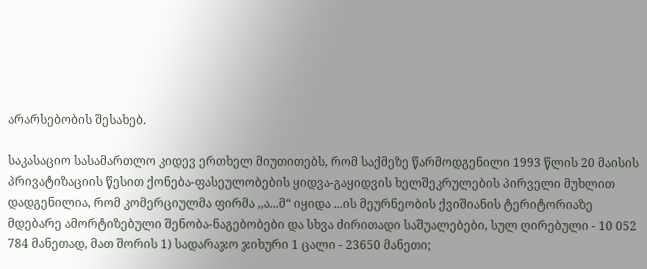არარსებობის შესახებ.

საკასაციო სასამართლო კიდევ ერთხელ მიუთითებს, რომ საქმეზე წარმოდგენილი 1993 წლის 20 მაისის პრივატიზაციის წესით ქონება-ფასეულობების ყიდვა-გაყიდვის ხელშეკრულების პირველი მუხლით დადგენილია, რომ კომერციულმა ფირმა ,,ა...მ“ იყიდა ...ის მეურნეობის ქვიშიანის ტერიტორიაზე მდებარე ამორტიზებული შენობა-ნაგებობები და სხვა ძირითადი საშუალებები, სულ ღირებული - 10 052 784 მანეთად, მათ შორის 1) სადარაჯო ჯიხური 1 ცალი - 23650 მანეთი;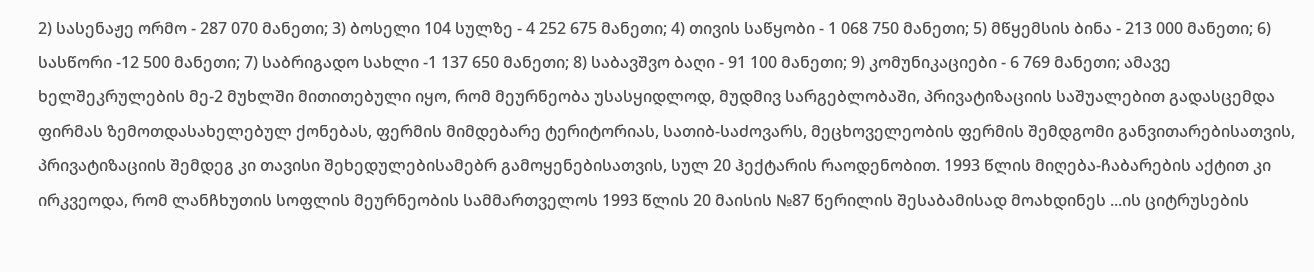2) სასენაჟე ორმო - 287 070 მანეთი; 3) ბოსელი 104 სულზე - 4 252 675 მანეთი; 4) თივის საწყობი - 1 068 750 მანეთი; 5) მწყემსის ბინა - 213 000 მანეთი; 6) სასწორი -12 500 მანეთი; 7) საბრიგადო სახლი -1 137 650 მანეთი; 8) საბავშვო ბაღი - 91 100 მანეთი; 9) კომუნიკაციები - 6 769 მანეთი; ამავე ხელშეკრულების მე-2 მუხლში მითითებული იყო, რომ მეურნეობა უსასყიდლოდ, მუდმივ სარგებლობაში, პრივატიზაციის საშუალებით გადასცემდა ფირმას ზემოთდასახელებულ ქონებას, ფერმის მიმდებარე ტერიტორიას, სათიბ-საძოვარს, მეცხოველეობის ფერმის შემდგომი განვითარებისათვის, პრივატიზაციის შემდეგ კი თავისი შეხედულებისამებრ გამოყენებისათვის, სულ 20 ჰექტარის რაოდენობით. 1993 წლის მიღება-ჩაბარების აქტით კი ირკვეოდა, რომ ლანჩხუთის სოფლის მეურნეობის სამმართველოს 1993 წლის 20 მაისის №87 წერილის შესაბამისად მოახდინეს ...ის ციტრუსების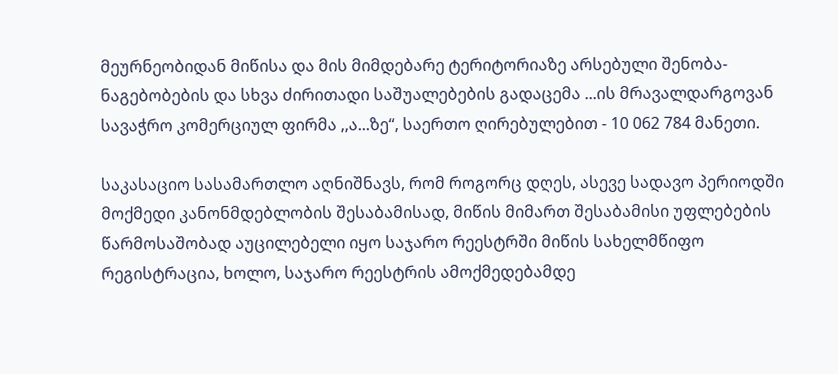მეურნეობიდან მიწისა და მის მიმდებარე ტერიტორიაზე არსებული შენობა-ნაგებობების და სხვა ძირითადი საშუალებების გადაცემა ...ის მრავალდარგოვან სავაჭრო კომერციულ ფირმა ,,ა...ზე“, საერთო ღირებულებით - 10 062 784 მანეთი.

საკასაციო სასამართლო აღნიშნავს, რომ როგორც დღეს, ასევე სადავო პერიოდში მოქმედი კანონმდებლობის შესაბამისად, მიწის მიმართ შესაბამისი უფლებების წარმოსაშობად აუცილებელი იყო საჯარო რეესტრში მიწის სახელმწიფო რეგისტრაცია, ხოლო, საჯარო რეესტრის ამოქმედებამდე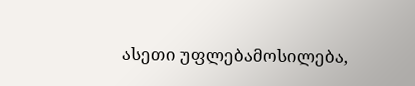ასეთი უფლებამოსილება,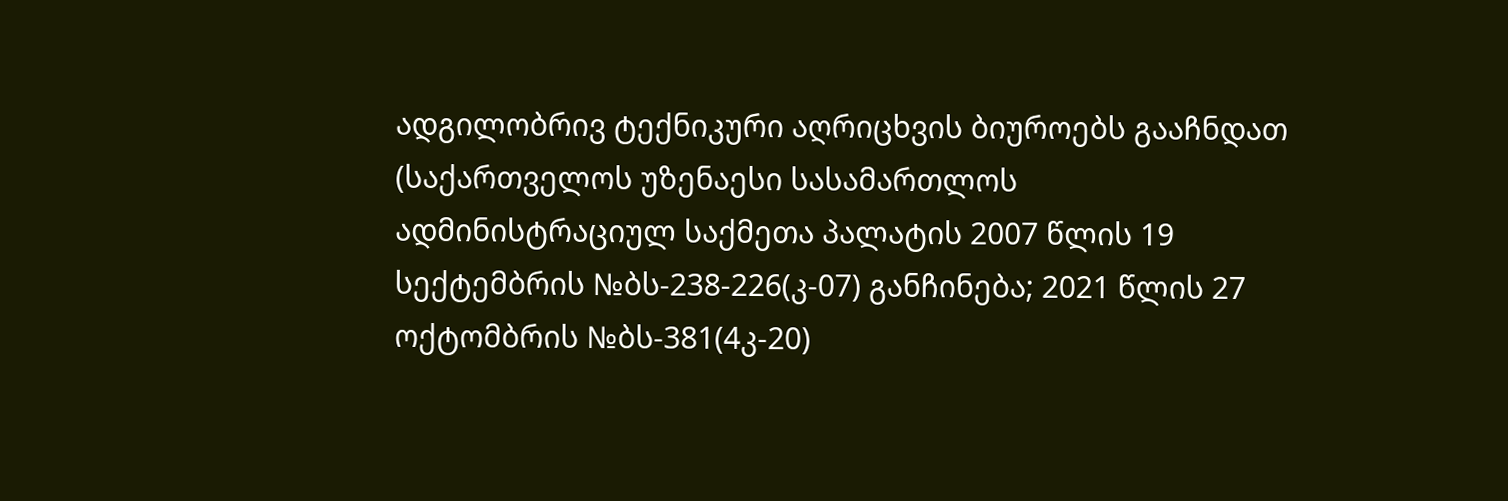ადგილობრივ ტექნიკური აღრიცხვის ბიუროებს გააჩნდათ (საქართველოს უზენაესი სასამართლოს ადმინისტრაციულ საქმეთა პალატის 2007 წლის 19 სექტემბრის №ბს-238-226(კ-07) განჩინება; 2021 წლის 27 ოქტომბრის №ბს-381(4კ-20)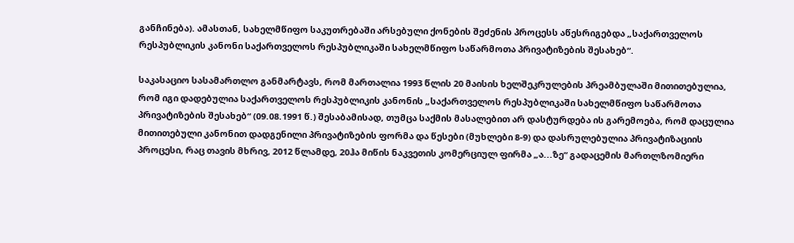განჩინება). ამასთან, სახელმწიფო საკუთრებაში არსებული ქონების შეძენის პროცესს აწესრიგებდა „საქართველოს რესპუბლიკის კანონი საქართველოს რესპუბლიკაში სახელმწიფო საწარმოთა პრივატიზების შესახებ“.

საკასაციო სასამართლო განმარტავს, რომ მართალია 1993 წლის 20 მაისის ხელშეკრულების პრეამბულაში მითითებულია, რომ იგი დადებულია საქართველოს რესპუბლიკის კანონის „საქართველოს რესპუბლიკაში სახელმწიფო საწარმოთა პრივატიზების შესახებ“ (09.08.1991 წ.) შესაბამისად, თუმცა საქმის მასალებით არ დასტურდება ის გარემოება, რომ დაცულია მითითებული კანონით დადგენილი პრივატიზების ფორმა და წესები (მუხლები 8-9) და დასრულებულია პრივატიზაციის პროცესი, რაც თავის მხრივ, 2012 წლამდე, 20ჰა მიწის ნაკვეთის კომერციულ ფირმა „ა...ზე“ გადაცემის მართლზომიერი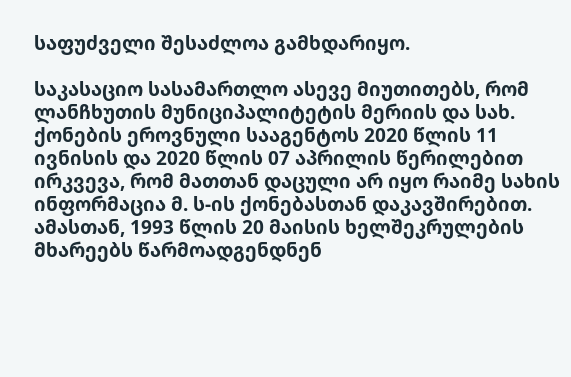საფუძველი შესაძლოა გამხდარიყო.

საკასაციო სასამართლო ასევე მიუთითებს, რომ ლანჩხუთის მუნიციპალიტეტის მერიის და სახ. ქონების ეროვნული სააგენტოს 2020 წლის 11 ივნისის და 2020 წლის 07 აპრილის წერილებით ირკვევა, რომ მათთან დაცული არ იყო რაიმე სახის ინფორმაცია მ. ს-ის ქონებასთან დაკავშირებით. ამასთან, 1993 წლის 20 მაისის ხელშეკრულების მხარეებს წარმოადგენდნენ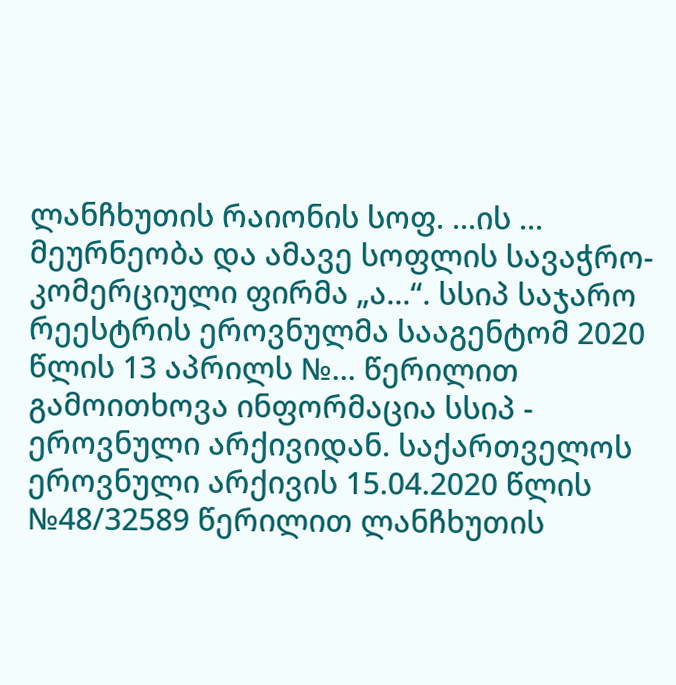ლანჩხუთის რაიონის სოფ. ...ის ... მეურნეობა და ამავე სოფლის სავაჭრო-კომერციული ფირმა „ა...“. სსიპ საჯარო რეესტრის ეროვნულმა სააგენტომ 2020 წლის 13 აპრილს №... წერილით გამოითხოვა ინფორმაცია სსიპ - ეროვნული არქივიდან. საქართველოს ეროვნული არქივის 15.04.2020 წლის №48/32589 წერილით ლანჩხუთის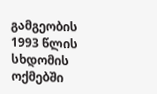გამგეობის 1993 წლის სხდომის ოქმებში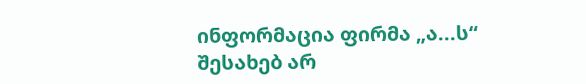ინფორმაცია ფირმა „ა...ს“ შესახებ არ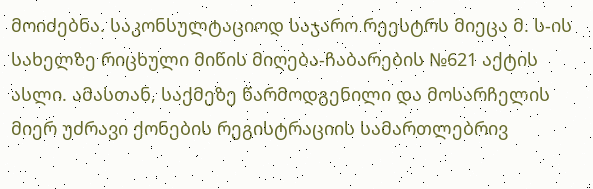მოიძებნა. საკონსულტაციოდ საჯარო რეესტრს მიეცა მ. ს-ის სახელზე რიცხული მიწის მიღება-ჩაბარების №621 აქტის ასლი. ამასთან, საქმეზე წარმოდგენილი და მოსარჩელის მიერ უძრავი ქონების რეგისტრაციის სამართლებრივ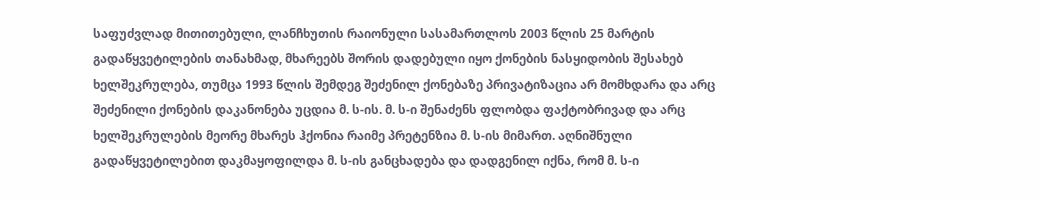საფუძვლად მითითებული, ლანჩხუთის რაიონული სასამართლოს 2003 წლის 25 მარტის გადაწყვეტილების თანახმად, მხარეებს შორის დადებული იყო ქონების ნასყიდობის შესახებ ხელშეკრულება, თუმცა 1993 წლის შემდეგ შეძენილ ქონებაზე პრივატიზაცია არ მომხდარა და არც შეძენილი ქონების დაკანონება უცდია მ. ს-ის. მ. ს-ი შენაძენს ფლობდა ფაქტობრივად და არც ხელშეკრულების მეორე მხარეს ჰქონია რაიმე პრეტენზია მ. ს-ის მიმართ. აღნიშნული გადაწყვეტილებით დაკმაყოფილდა მ. ს-ის განცხადება და დადგენილ იქნა, რომ მ. ს-ი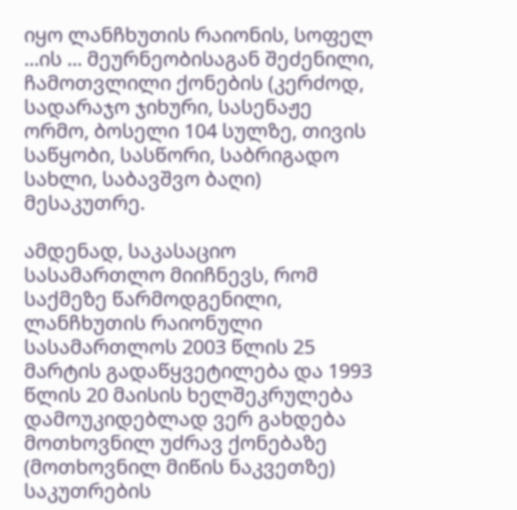იყო ლანჩხუთის რაიონის, სოფელ ...ის ... მეურნეობისაგან შეძენილი, ჩამოთვლილი ქონების (კერძოდ, სადარაჯო ჯიხური, სასენაჟე ორმო, ბოსელი 104 სულზე, თივის საწყობი, სასწორი, საბრიგადო სახლი, საბავშვო ბაღი) მესაკუთრე.

ამდენად, საკასაციო სასამართლო მიიჩნევს, რომ საქმეზე წარმოდგენილი, ლანჩხუთის რაიონული სასამართლოს 2003 წლის 25 მარტის გადაწყვეტილება და 1993 წლის 20 მაისის ხელშეკრულება დამოუკიდებლად ვერ გახდება მოთხოვნილ უძრავ ქონებაზე (მოთხოვნილ მიწის ნაკვეთზე) საკუთრების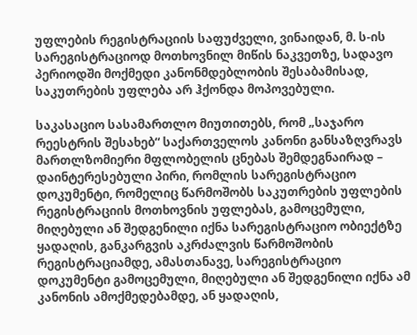უფლების რეგისტრაციის საფუძველი, ვინაიდან, მ. ს-ის სარეგისტრაციოდ მოთხოვნილ მიწის ნაკვეთზე, სადავო პერიოდში მოქმედი კანონმდებლობის შესაბამისად, საკუთრების უფლება არ ჰქონდა მოპოვებული.

საკასაციო სასამართლო მიუთითებს, რომ „საჯარო რეესტრის შესახებ“ საქართველოს კანონი განსაზღვრავს მართლზომიერი მფლობელის ცნებას შემდეგნაირად – დაინტერესებული პირი, რომლის სარეგისტრაციო დოკუმენტი, რომელიც წარმოშობს საკუთრების უფლების რეგისტრაციის მოთხოვნის უფლებას, გამოცემული, მიღებული ან შედგენილი იქნა სარეგისტრაციო ობიექტზე ყადაღის, განკარგვის აკრძალვის წარმოშობის რეგისტრაციამდე, ამასთანავე, სარეგისტრაციო დოკუმენტი გამოცემული, მიღებული ან შედგენილი იქნა ამ კანონის ამოქმედებამდე, ან ყადაღის,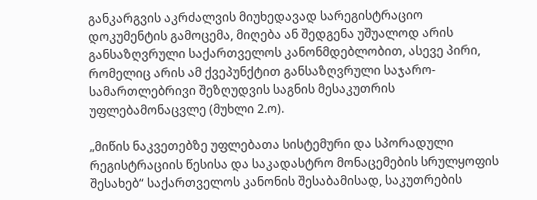განკარგვის აკრძალვის მიუხედავად სარეგისტრაციო დოკუმენტის გამოცემა, მიღება ან შედგენა უშუალოდ არის განსაზღვრული საქართველოს კანონმდებლობით, ასევე პირი, რომელიც არის ამ ქვეპუნქტით განსაზღვრული საჯარო-სამართლებრივი შეზღუდვის საგნის მესაკუთრის უფლებამონაცვლე (მუხლი 2.ო).

„მიწის ნაკვეთებზე უფლებათა სისტემური და სპორადული რეგისტრაციის წესისა და საკადასტრო მონაცემების სრულყოფის შესახებ“ საქართველოს კანონის შესაბამისად, საკუთრების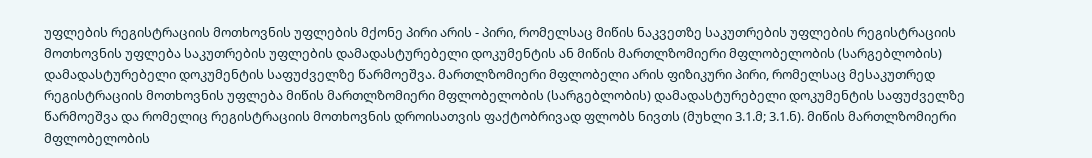უფლების რეგისტრაციის მოთხოვნის უფლების მქონე პირი არის - პირი, რომელსაც მიწის ნაკვეთზე საკუთრების უფლების რეგისტრაციის მოთხოვნის უფლება საკუთრების უფლების დამადასტურებელი დოკუმენტის ან მიწის მართლზომიერი მფლობელობის (სარგებლობის) დამადასტურებელი დოკუმენტის საფუძველზე წარმოეშვა. მართლზომიერი მფლობელი არის ფიზიკური პირი, რომელსაც მესაკუთრედ რეგისტრაციის მოთხოვნის უფლება მიწის მართლზომიერი მფლობელობის (სარგებლობის) დამადასტურებელი დოკუმენტის საფუძველზე წარმოეშვა და რომელიც რეგისტრაციის მოთხოვნის დროისათვის ფაქტობრივად ფლობს ნივთს (მუხლი 3.1.მ; 3.1.ნ). მიწის მართლზომიერი მფლობელობის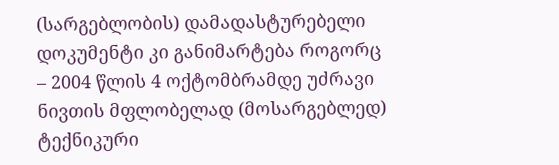(სარგებლობის) დამადასტურებელი დოკუმენტი კი განიმარტება როგორც – 2004 წლის 4 ოქტომბრამდე უძრავი ნივთის მფლობელად (მოსარგებლედ) ტექნიკური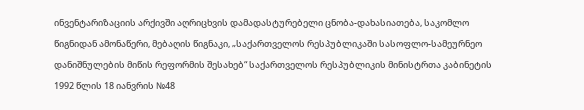ინვენტარიზაციის არქივში აღრიცხვის დამადასტურებელი ცნობა-დახასიათება, საკომლო წიგნიდან ამონაწერი, მებაღის წიგნაკი, „საქართველოს რესპუბლიკაში სასოფლო-სამეურნეო დანიშნულების მიწის რეფორმის შესახებ“ საქართველოს რესპუბლიკის მინისტრთა კაბინეტის 1992 წლის 18 იანვრის №48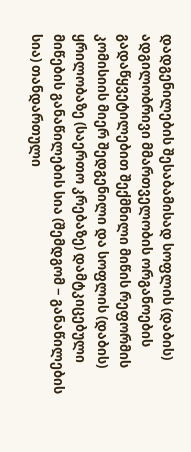დადგენილების შესაბამისად სოფლის (დაბის) ადგილობრივი მმართველობის ორგანოების გადაწყვეტილებით შექმნილი მიწის რეფორმის კომისიის მიერ შედგენილი და სოფლის (დაბის) ყრილობაზე (საერთო კრებაზე) დამტკიცებული მიწების განაწილების სია (შემდგომ − განაწილების სია) თანდართული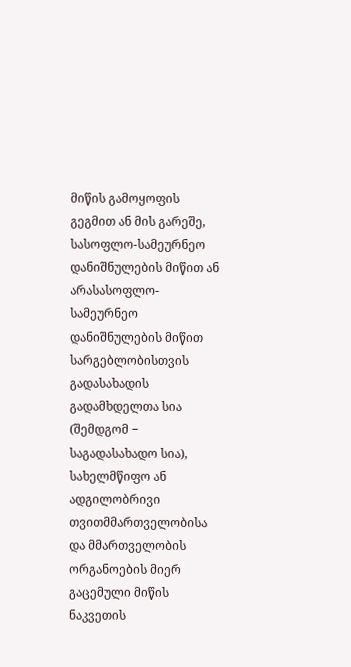მიწის გამოყოფის გეგმით ან მის გარეშე, სასოფლო-სამეურნეო დანიშნულების მიწით ან არასასოფლო-სამეურნეო დანიშნულების მიწით სარგებლობისთვის გადასახადის გადამხდელთა სია (შემდგომ − საგადასახადო სია), სახელმწიფო ან ადგილობრივი თვითმმართველობისა და მმართველობის ორგანოების მიერ გაცემული მიწის ნაკვეთის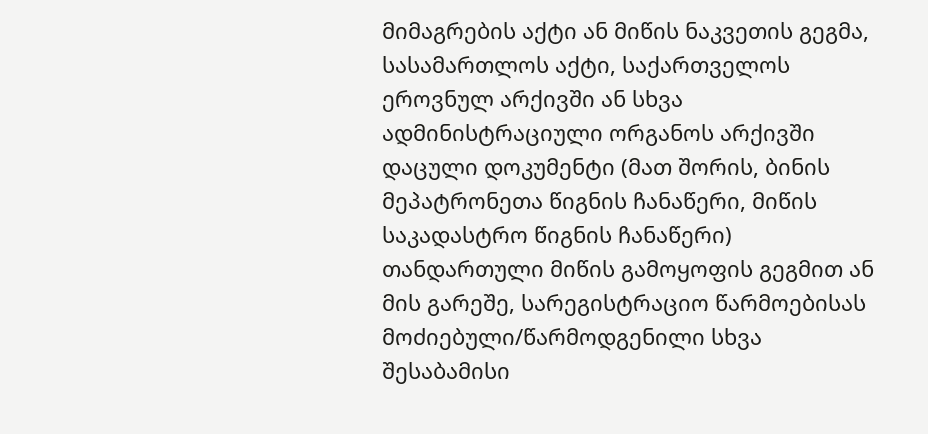მიმაგრების აქტი ან მიწის ნაკვეთის გეგმა, სასამართლოს აქტი, საქართველოს ეროვნულ არქივში ან სხვა ადმინისტრაციული ორგანოს არქივში დაცული დოკუმენტი (მათ შორის, ბინის მეპატრონეთა წიგნის ჩანაწერი, მიწის საკადასტრო წიგნის ჩანაწერი) თანდართული მიწის გამოყოფის გეგმით ან მის გარეშე, სარეგისტრაციო წარმოებისას მოძიებული/წარმოდგენილი სხვა შესაბამისი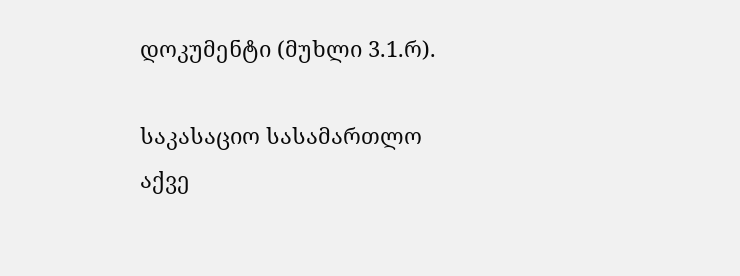დოკუმენტი (მუხლი 3.1.რ).

საკასაციო სასამართლო აქვე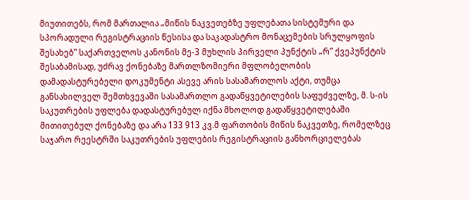მიუთითებს, რომ მართალია „მიწის ნაკვეთებზე უფლებათა სისტემური და სპორადული რეგისტრაციის წესისა და საკადასტრო მონაცემების სრულყოფის შესახებ“ საქართველოს კანონის მე-3 მუხლის პირველი პუნქტის „რ“ ქვეპუნქტის შესაბამისად, უძრავ ქონებაზე მართლზომიერი მფლობელობის დამადასტურებელი დოკუმენტი ასევე არის სასამართლოს აქტი, თუმცა განსახილველ შემთხვევაში სასამართლო გადაწყვეტილების საფუძველზე, მ. ს-ის საკუთრების უფლება დადასტურებულ იქნა მხოლოდ გადაწყვეტილებაში მითითებულ ქონებაზე და არა 133 913 კვ.მ ფართობის მიწის ნაკვეთზე, რომელზეც საჯარო რეესტრში საკუთრების უფლების რეგისტრაციის განხორციელებას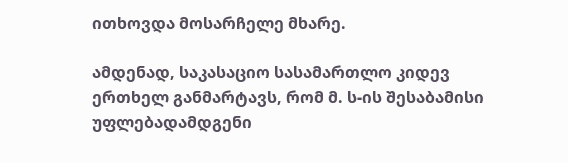ითხოვდა მოსარჩელე მხარე.

ამდენად, საკასაციო სასამართლო კიდევ ერთხელ განმარტავს, რომ მ. ს-ის შესაბამისი უფლებადამდგენი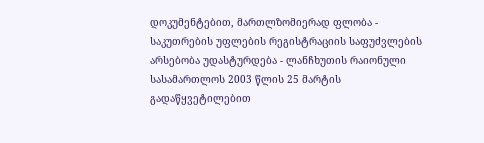დოკუმენტებით, მართლზომიერად ფლობა - საკუთრების უფლების რეგისტრაციის საფუძვლების არსებობა უდასტურდება - ლანჩხუთის რაიონული სასამართლოს 2003 წლის 25 მარტის გადაწყვეტილებით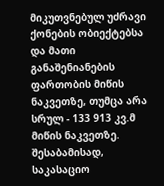მიკუთვნებულ უძრავი ქონების ობიექტებსა და მათი განაშენიანების ფართობის მიწის ნაკვეთზე, თუმცა არა სრულ - 133 913 კვ.მ მიწის ნაკვეთზე. შესაბამისად, საკასაციო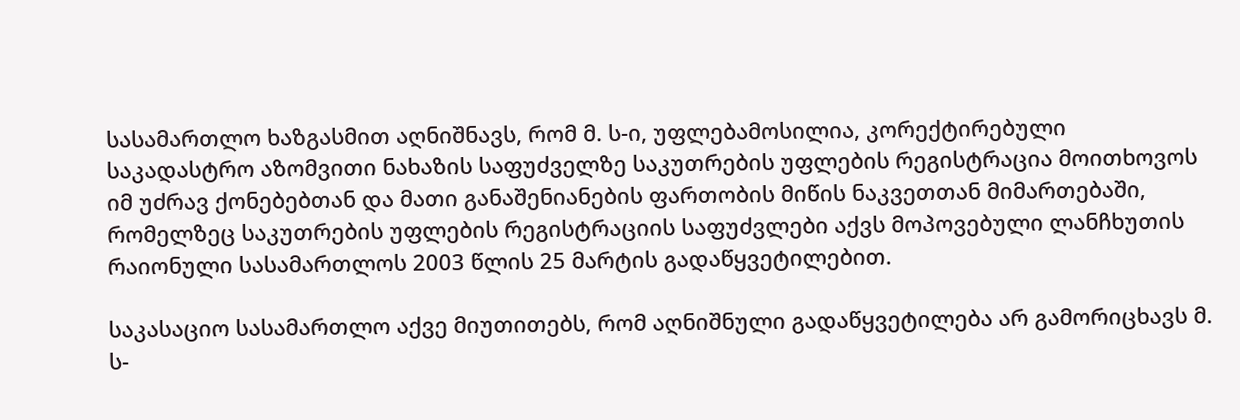სასამართლო ხაზგასმით აღნიშნავს, რომ მ. ს-ი, უფლებამოსილია, კორექტირებული საკადასტრო აზომვითი ნახაზის საფუძველზე საკუთრების უფლების რეგისტრაცია მოითხოვოს იმ უძრავ ქონებებთან და მათი განაშენიანების ფართობის მიწის ნაკვეთთან მიმართებაში, რომელზეც საკუთრების უფლების რეგისტრაციის საფუძვლები აქვს მოპოვებული ლანჩხუთის რაიონული სასამართლოს 2003 წლის 25 მარტის გადაწყვეტილებით.

საკასაციო სასამართლო აქვე მიუთითებს, რომ აღნიშნული გადაწყვეტილება არ გამორიცხავს მ. ს-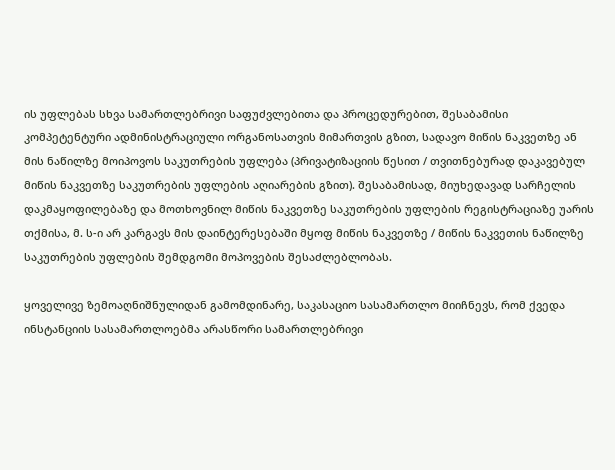ის უფლებას სხვა სამართლებრივი საფუძვლებითა და პროცედურებით, შესაბამისი კომპეტენტური ადმინისტრაციული ორგანოსათვის მიმართვის გზით, სადავო მიწის ნაკვეთზე ან მის ნაწილზე მოიპოვოს საკუთრების უფლება (პრივატიზაციის წესით / თვითნებურად დაკავებულ მიწის ნაკვეთზე საკუთრების უფლების აღიარების გზით). შესაბამისად, მიუხედავად სარჩელის დაკმაყოფილებაზე და მოთხოვნილ მიწის ნაკვეთზე საკუთრების უფლების რეგისტრაციაზე უარის თქმისა, მ. ს-ი არ კარგავს მის დაინტერესებაში მყოფ მიწის ნაკვეთზე / მიწის ნაკვეთის ნაწილზე საკუთრების უფლების შემდგომი მოპოვების შესაძლებლობას.

ყოველივე ზემოაღნიშნულიდან გამომდინარე, საკასაციო სასამართლო მიიჩნევს, რომ ქვედა ინსტანციის სასამართლოებმა არასწორი სამართლებრივი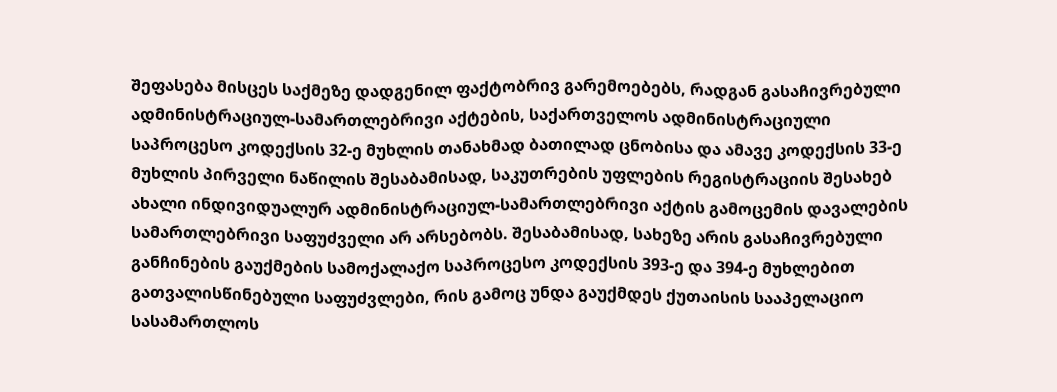შეფასება მისცეს საქმეზე დადგენილ ფაქტობრივ გარემოებებს, რადგან გასაჩივრებული ადმინისტრაციულ-სამართლებრივი აქტების, საქართველოს ადმინისტრაციული საპროცესო კოდექსის 32-ე მუხლის თანახმად ბათილად ცნობისა და ამავე კოდექსის 33-ე მუხლის პირველი ნაწილის შესაბამისად, საკუთრების უფლების რეგისტრაციის შესახებ ახალი ინდივიდუალურ ადმინისტრაციულ-სამართლებრივი აქტის გამოცემის დავალების სამართლებრივი საფუძველი არ არსებობს. შესაბამისად, სახეზე არის გასაჩივრებული განჩინების გაუქმების სამოქალაქო საპროცესო კოდექსის 393-ე და 394-ე მუხლებით გათვალისწინებული საფუძვლები, რის გამოც უნდა გაუქმდეს ქუთაისის სააპელაციო სასამართლოს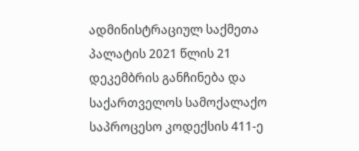ადმინისტრაციულ საქმეთა პალატის 2021 წლის 21 დეკემბრის განჩინება და საქართველოს სამოქალაქო საპროცესო კოდექსის 411-ე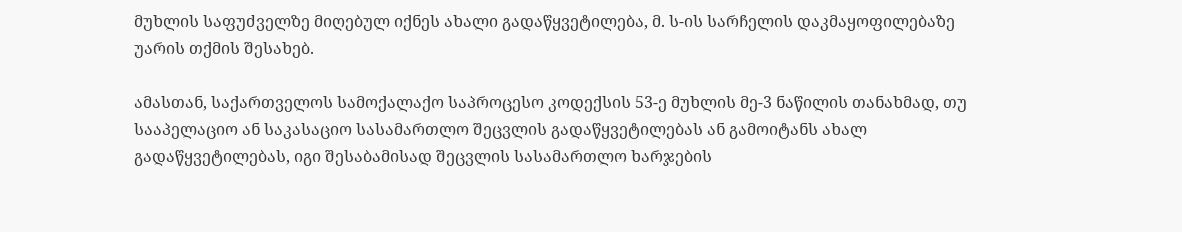მუხლის საფუძველზე მიღებულ იქნეს ახალი გადაწყვეტილება, მ. ს-ის სარჩელის დაკმაყოფილებაზე უარის თქმის შესახებ.

ამასთან, საქართველოს სამოქალაქო საპროცესო კოდექსის 53-ე მუხლის მე-3 ნაწილის თანახმად, თუ სააპელაციო ან საკასაციო სასამართლო შეცვლის გადაწყვეტილებას ან გამოიტანს ახალ გადაწყვეტილებას, იგი შესაბამისად შეცვლის სასამართლო ხარჯების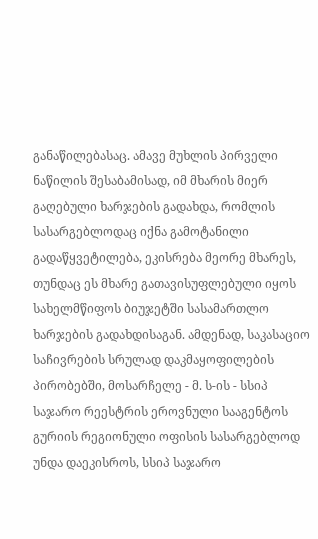განაწილებასაც. ამავე მუხლის პირველი ნაწილის შესაბამისად, იმ მხარის მიერ გაღებული ხარჯების გადახდა, რომლის სასარგებლოდაც იქნა გამოტანილი გადაწყვეტილება, ეკისრება მეორე მხარეს, თუნდაც ეს მხარე გათავისუფლებული იყოს სახელმწიფოს ბიუჯეტში სასამართლო ხარჯების გადახდისაგან. ამდენად, საკასაციო საჩივრების სრულად დაკმაყოფილების პირობებში, მოსარჩელე - მ. ს-ის - სსიპ საჯარო რეესტრის ეროვნული სააგენტოს გურიის რეგიონული ოფისის სასარგებლოდ უნდა დაეკისროს, სსიპ საჯარო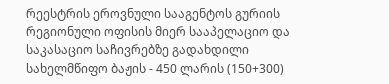რეესტრის ეროვნული სააგენტოს გურიის რეგიონული ოფისის მიერ სააპელაციო და საკასაციო საჩივრებზე გადახდილი სახელმწიფო ბაჟის - 450 ლარის (150+300)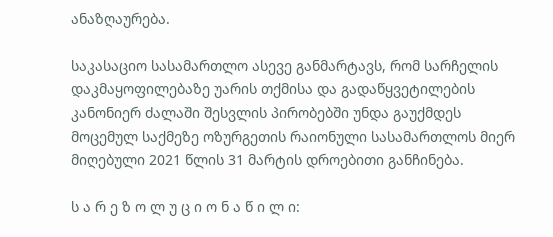ანაზღაურება.

საკასაციო სასამართლო ასევე განმარტავს, რომ სარჩელის დაკმაყოფილებაზე უარის თქმისა და გადაწყვეტილების კანონიერ ძალაში შესვლის პირობებში უნდა გაუქმდეს მოცემულ საქმეზე ოზურგეთის რაიონული სასამართლოს მიერ მიღებული 2021 წლის 31 მარტის დროებითი განჩინება.

ს ა რ ე ზ ო ლ უ ც ი ო ნ ა წ ი ლ ი: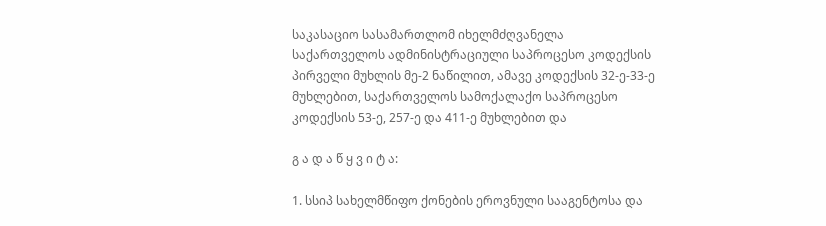საკასაციო სასამართლომ იხელმძღვანელა საქართველოს ადმინისტრაციული საპროცესო კოდექსის პირველი მუხლის მე-2 ნაწილით, ამავე კოდექსის 32-ე-33-ე მუხლებით, საქართველოს სამოქალაქო საპროცესო კოდექსის 53-ე, 257-ე და 411-ე მუხლებით და

გ ა დ ა წ ყ ვ ი ტ ა:

1. სსიპ სახელმწიფო ქონების ეროვნული სააგენტოსა და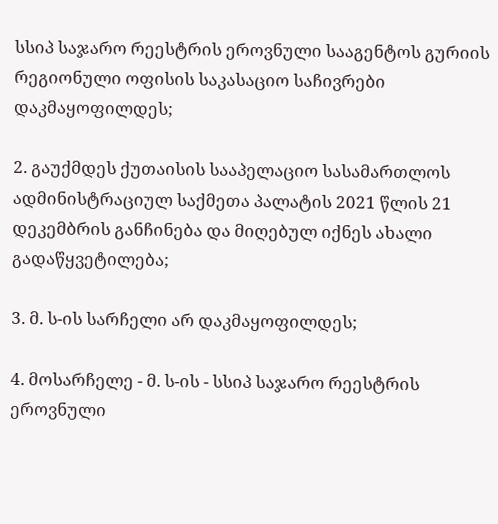სსიპ საჯარო რეესტრის ეროვნული სააგენტოს გურიის რეგიონული ოფისის საკასაციო საჩივრები დაკმაყოფილდეს;

2. გაუქმდეს ქუთაისის სააპელაციო სასამართლოს ადმინისტრაციულ საქმეთა პალატის 2021 წლის 21 დეკემბრის განჩინება და მიღებულ იქნეს ახალი გადაწყვეტილება;

3. მ. ს-ის სარჩელი არ დაკმაყოფილდეს;

4. მოსარჩელე - მ. ს-ის - სსიპ საჯარო რეესტრის ეროვნული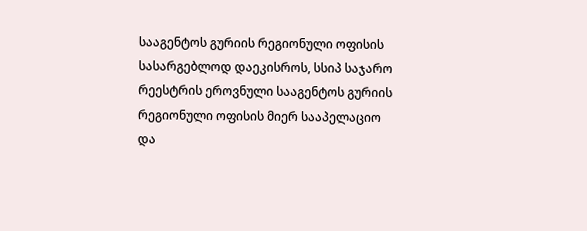სააგენტოს გურიის რეგიონული ოფისის სასარგებლოდ დაეკისროს, სსიპ საჯარო რეესტრის ეროვნული სააგენტოს გურიის რეგიონული ოფისის მიერ სააპელაციო და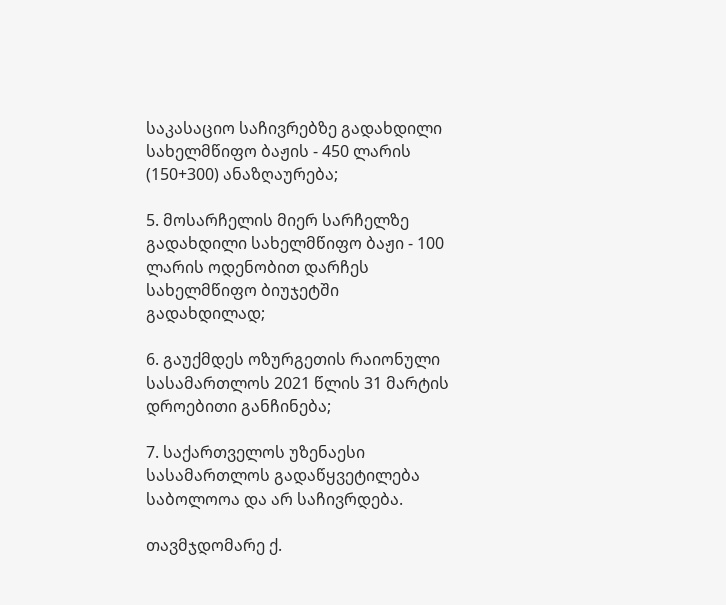საკასაციო საჩივრებზე გადახდილი სახელმწიფო ბაჟის - 450 ლარის (150+300) ანაზღაურება;

5. მოსარჩელის მიერ სარჩელზე გადახდილი სახელმწიფო ბაჟი - 100 ლარის ოდენობით დარჩეს სახელმწიფო ბიუჯეტში გადახდილად;

6. გაუქმდეს ოზურგეთის რაიონული სასამართლოს 2021 წლის 31 მარტის დროებითი განჩინება;

7. საქართველოს უზენაესი სასამართლოს გადაწყვეტილება საბოლოოა და არ საჩივრდება.

თავმჯდომარე ქ.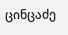ცინცაძე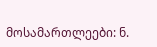მოსამართლეები: ნ.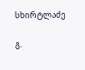სხირტლაძე

გ.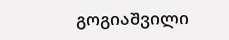გოგიაშვილი